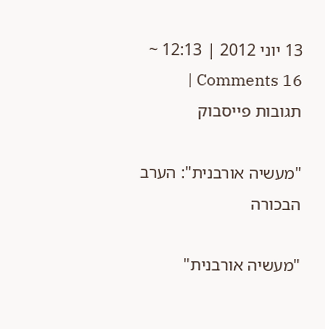13 יוני 2012 | 12:13 ~ 16 Comments | תגובות פייסבוק

"מעשיה אורבנית": הערב הבכורה

"מעשיה אורבנית"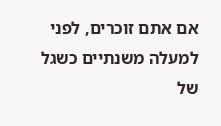אם אתם זוכרים, לפני למעלה משנתיים כשגל של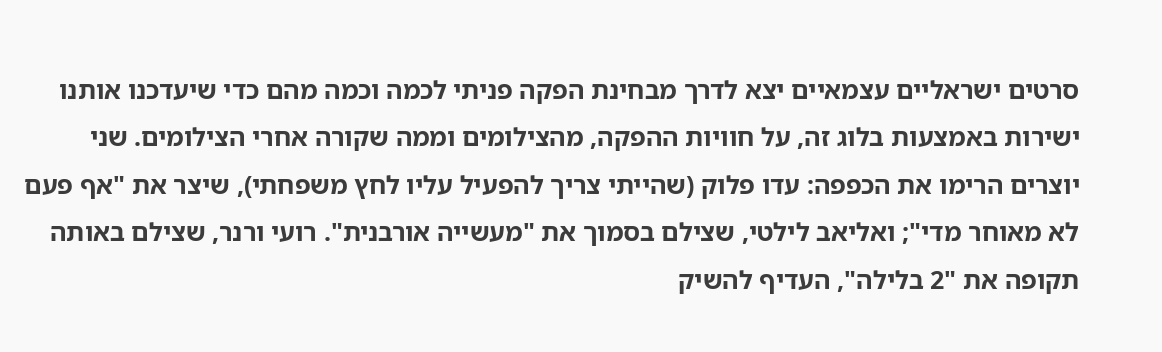סרטים ישראליים עצמאיים יצא לדרך מבחינת הפקה פניתי לכמה וכמה מהם כדי שיעדכנו אותנו ישירות באמצעות בלוג זה, על חוויות ההפקה, מהצילומים וממה שקורה אחרי הצילומים. שני יוצרים הרימו את הכפפה: עדו פלוק (שהייתי צריך להפעיל עליו לחץ משפחתי), שיצר את "אף פעם לא מאוחר מדי"; ואליאב לילטי, שצילם בסמוך את "מעשייה אורבנית". רועי ורנר, שצילם באותה תקופה את "2 בלילה", העדיף להשיק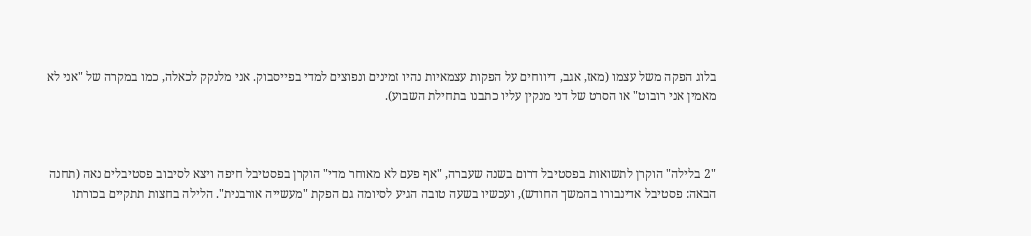בלוג הפקה משל עצמו (מאז, אגב, דיווחים על הפקות עצמאיות נהיו זמינים ונפוצים למדי בפייסבוק. אני מלנקק לכאלה, כמו במקרה של "אני לא מאמין אני רובוט" או הסרט של דני מנקין עליו כתבנו בתחילת השבוע).



"2 בלילה" הוקרן לתשואות בפסטיבל דרום בשנה שעברה, "אף פעם לא מאוחר מדי" הוקרן בפסטיבל חיפה ויצא לסיבוב פסטיבלים נאה (תחנה הבאה: פסטיבל אדינבורו בהמשך החודש), ועכשיו בשעה טובה הגיע לסיומה גם הפקת "מעשייה אורבנית". הלילה בחצות תתקיים בכורתו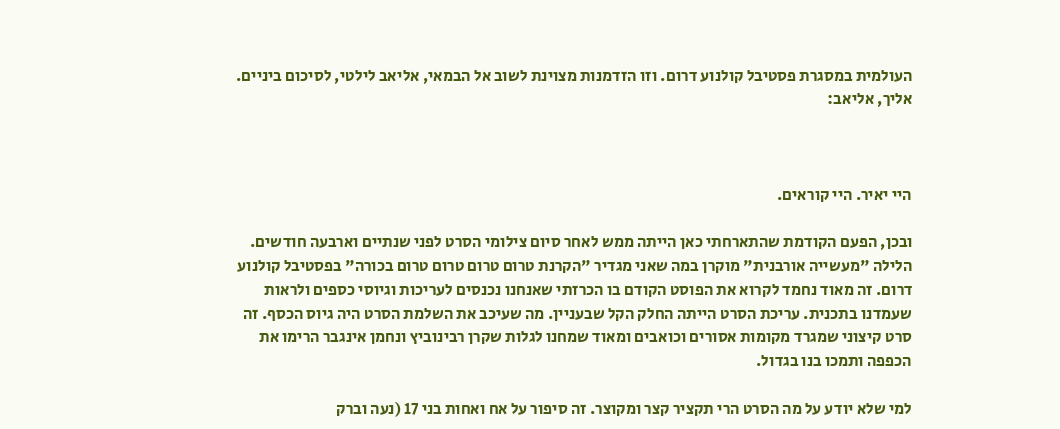העולמית במסגרת פסטיבל קולנוע דרום. וזו הזדמנות מצוינת לשוב אל הבמאי, אליאב לילטי, לסיכום ביניים. אליך, אליאב:



היי יאיר. היי קוראים.

ובכן, הפעם הקודמת שהתארחתי כאן הייתה ממש לאחר סיום צילומי הסרט לפני שנתיים וארבעה חודשים. הלילה "מעשייה אורבנית" מוקרן במה שאני מגדיר "הקרנת טרום טרום טרום טרום בכורה" בפסטיבל קולנוע דרום. זה מאוד נחמד לקרוא את הפוסט הקודם בו הכרזתי שאנחנו נכנסים לעריכות וגיוסי כספים ולראות שעמדנו בתכנית. עריכת הסרט הייתה החלק הקל שבעניין. מה שעיכב את השלמת הסרט היה גיוס הכסף. זה סרט קיצוני שמגרד מקומות אסורים וכואבים ומאוד שמחנו לגלות שקרן רבינוביץ ונחמן אינגבר הרימו את הכפפה ותמכו בנו בגדול.

למי שלא יודע על מה הסרט הרי תקציר קצר ומקוצר. זה סיפור על אח ואחות בני 17 (נעה וברק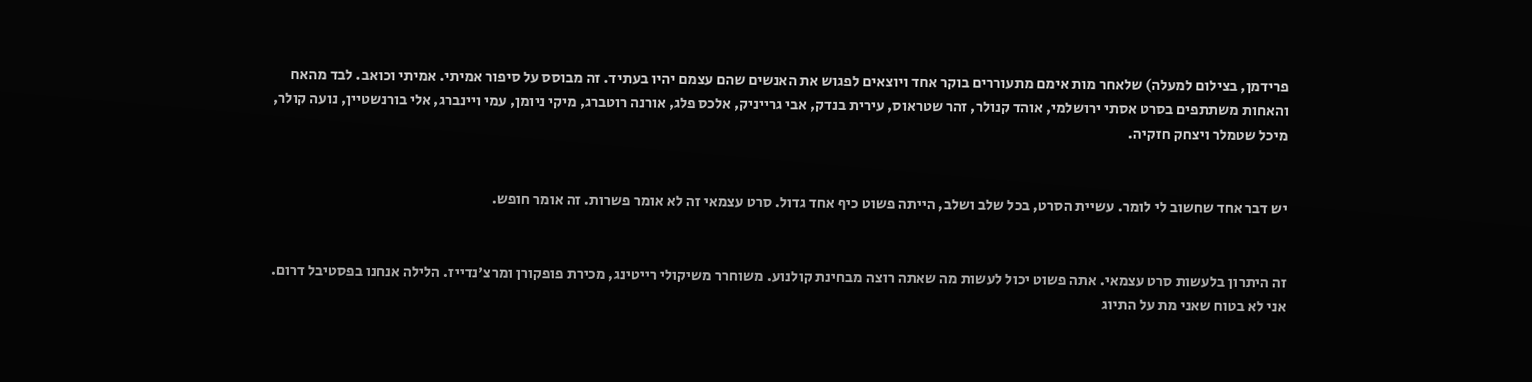פרידמן, בצילום למעלה) שלאחר מות אימם מתעוררים בוקר אחד ויוצאים לפגוש את האנשים שהם עצמם יהיו בעתיד. זה מבוסס על סיפור אמיתי. אמיתי וכואב. לבד מהאח והאחות משתתפים בסרט אסתי ירושלמי, אוהד קנולר, זהר שטראוס, עירית בנדק, אבי גרייניק, אלכס פלג, אורנה רוטברג, מיקי ניומן, עמי ויינברג, אלי בורנשטיין, נועה קולר, מיכל שטמלר ויצחק חזקיה.


יש דבר אחד שחשוב לי לומר. עשיית הסרט, בכל שלב ושלב, הייתה פשוט כיף אחד גדול. סרט עצמאי זה לא אומר פשרות. זה אומר חופש.


זה היתרון בלעשות סרט עצמאי. אתה פשוט יכול לעשות מה שאתה רוצה מבחינת קולנוע. משוחרר משיקולי רייטינג, מכירת פופקורן ומרצ'נדייז. הלילה אנחנו בפסטיבל דרום. אני לא בטוח שאני מת על התיוג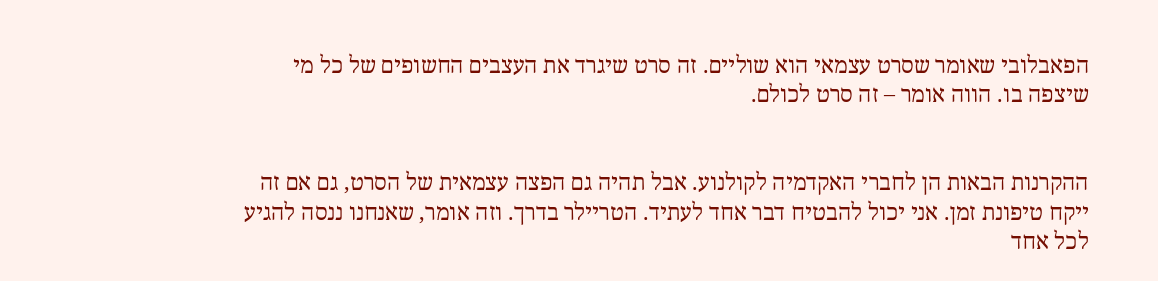הפאבלובי שאומר שסרט עצמאי הוא שוליים. זה סרט שיגרד את העצבים החשופים של כל מי שיצפה בו. הווה אומר – זה סרט לכולם.


ההקרנות הבאות הן לחברי האקדמיה לקולנוע. אבל תהיה גם הפצה עצמאית של הסרט, גם אם זה ייקח טיפונת זמן. אני יכול להבטיח דבר אחד לעתיד. הטריילר בדרך. וזה אומר, שאנחנו ננסה להגיע לכל אחד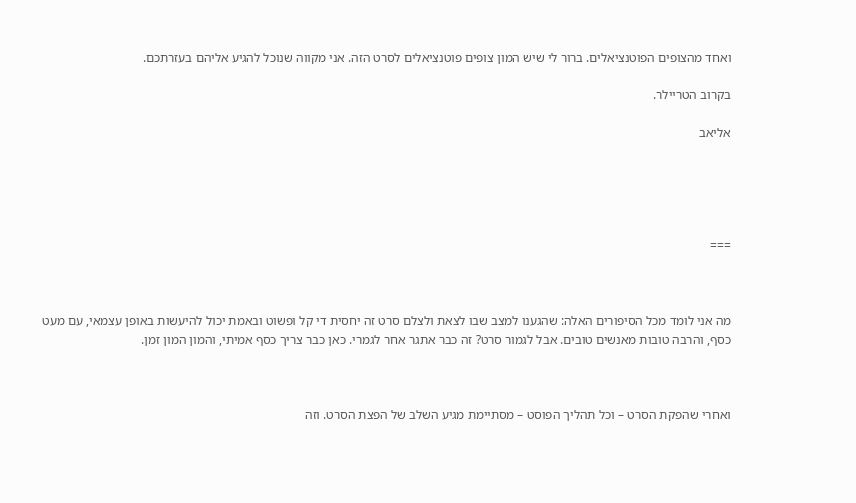ואחד מהצופים הפוטנציאלים. ברור לי שיש המון צופים פוטנציאלים לסרט הזה. אני מקווה שנוכל להגיע אליהם בעזרתכם.

בקרוב הטריילר.

אליאב





===



מה אני לומד מכל הסיפורים האלה: שהגענו למצב שבו לצאת ולצלם סרט זה יחסית די קל ופשוט ובאמת יכול להיעשות באופן עצמאי, עם מעט כסף, והרבה טובות מאנשים טובים. אבל לגמור סרט? זה כבר אתגר אחר לגמרי. כאן כבר צריך כסף אמיתי, והמון המון זמן.



ואחרי שהפקת הסרט – וכל תהליך הפוסט – מסתיימת מגיע השלב של הפצת הסרט. וזה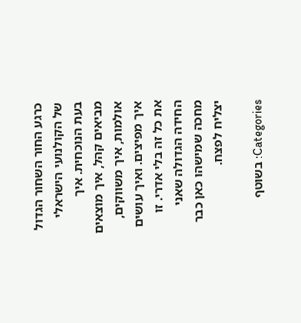כרגע החור השחור הגדול של הקולנועי הישראלי בעת הנוכחית. איך מביאים קהל, איך מוצאים אולמות, איך משווקים, איך מפיצים. ואיך עושים את כל זה בלי אדרי. זו החידה הגדולה שאני מחכה שמישהו כאן כבר יצליח לפצח.

Categories: בשוטף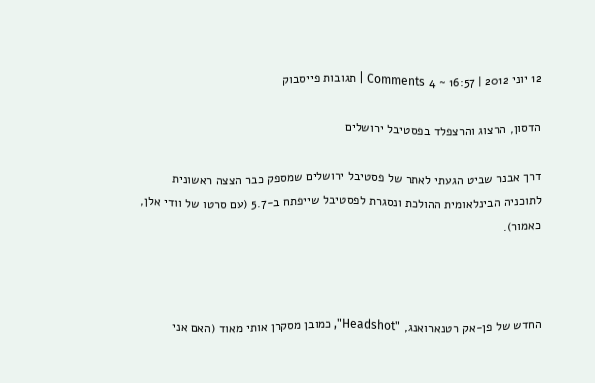12 יוני 2012 | 16:57 ~ 4 Comments | תגובות פייסבוק

הדסון, הרצוג והרצפלד בפסטיבל ירושלים

דרך אבנר שביט הגעתי לאתר של פסטיבל ירושלים שמספק כבר הצצה ראשונית לתוכניה הבינלאומית ההולכת ונסגרת לפסטיבל שייפתח ב-5.7 (עם סרטו של וודי אלן, כאמור).



החדש של פן-אק רטנארואנג, "Headshot", כמובן מסקרן אותי מאוד (האם אני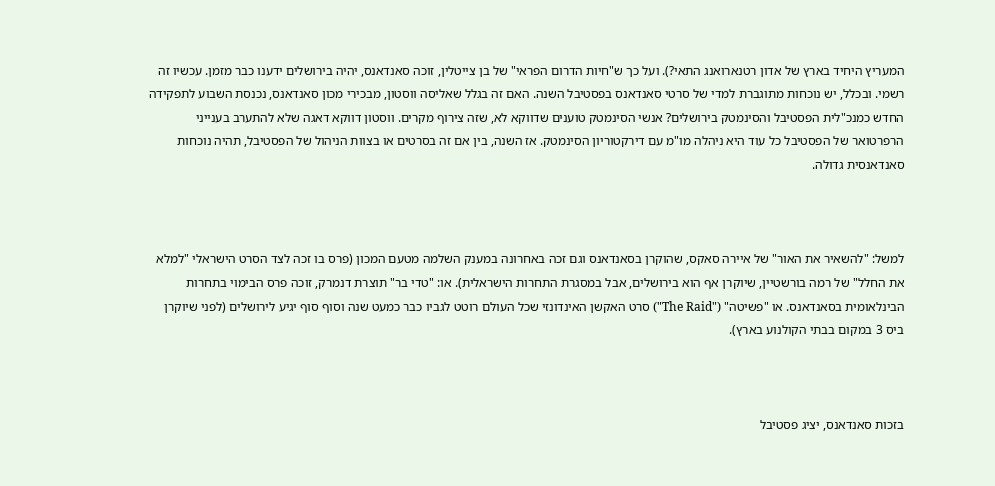המעריץ היחיד בארץ של אדון רטנארואנג התאי?). ועל כך ש"חיות הדרום הפראי" של בן צייטלין, זוכה סאנדאנס, יהיה בירושלים ידענו כבר מזמן. עכשיו זה רשמי. ובכלל, יש נוכחות מתוגברת למדי של סרטי סאנדאנס בפסטיבל השנה. האם זה בגלל שאליסה ווסטון, מבכירי מכון סאנדאנס, נכנסת השבוע לתפקידה החדש כמנכ"לית הפסטיבל והסינמטק בירושלים? אנשי הסינמטק טוענים שדווקא לא, שזה צירוף מקרים. ווסטון דווקא דאגה שלא להתערב בענייני הרפרטואר של הפסטיבל כל עוד היא ניהלה מו"מ עם דירקטוריון הסינמטק. אז השנה, בין אם זה בסרטים או בצוות הניהול של הפסטיבל, תהיה נוכחות סאנדאנסית גדולה.



למשל: "להשאיר את האור" של איירה סאקס, שהוקרן בסאנדאנס וגם זכה באחרונה במענק השלמה מטעם המכון (פרס בו זכה לצד הסרט הישראלי "למלא את החלל" של רמה בורשטיין, שיוקרן אף הוא בירושלים, אבל במסגרת התחרות הישראלית). או: "טדי בר" תוצרת דנמרק, זוכה פרס הבימוי בתחרות הבינלאומית בסאנדאנס. או "פשיטה" ("The Raid") סרט האקשן האינדונזי שכל העולם רוטט לגביו כבר כמעט שנה וסוף סוף יגיע לירושלים (לפני שיוקרן ביס 3 במקום בבתי הקולנוע בארץ).



בזכות סאנדאנס, יציג פסטיבל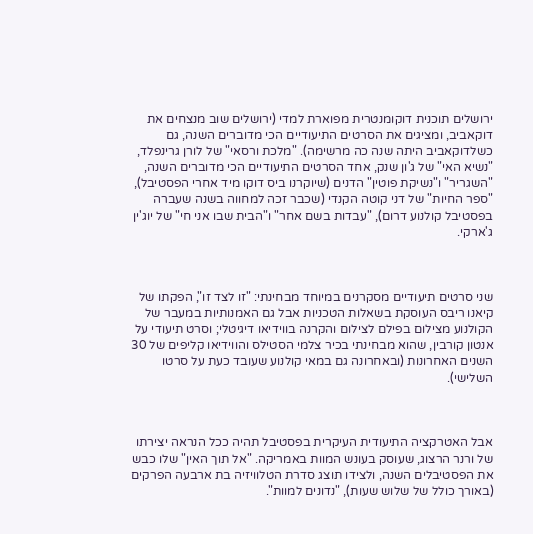ירושלים תוכנית דוקומנטרית מפוארת למדי (ירושלים שוב מנצחים את דוקאביב, ומציגים את הסרטים התיעודיים הכי מדוברים השנה, גם כשלדוקאביב היתה שנה כה מרשימה). "מלכת ורסאי" של לורן גרינפלד, "נשיא האי" של ג'ון שנק, אחד הסרטים התיעודיים הכי מדוברים השנה, "השגריר" ו"נשיקת פוטין" הדנים (שיוקרנו ביס דוקו מיד אחרי הפסטיבל), "ספר החיות" של דני קוטה הקנדי (שכבר זכה למחווה בשנה שעברה בפסטיבל קולנוע דרום), "עבדות בשם אחר" ו"הבית שבו אני חי" של יוג'ין ג'ארקי.



שני סרטים תיעודיים מסקרנים במיוחד מבחינתי: "זו לצד זו", הפקתו של קיאנו ריבס העוסקת בשאלות הטכניות אבל גם האמנותיות במעבר של הקולנוע מצילום בפילם לצילום והקרנה בווידיאו דיגיטלי; וסרט תיעודי על אנטון קורבין, שהוא מבחינתי בכיר צלמי הסטילס והווידיאו קליפים של 30 השנים האחרונות (ובאחרונה גם במאי קולנוע שעובד כעת על סרטו השלישי).



אבל האטרקציה התיעודית העיקרית בפסטיבל תהיה ככל הנראה יצירתו של ורנר הרצוג, שעוסק בעונש המוות באמריקה. "אל תוך האין" שלו כבש את הפסטיבלים השנה, ולצידו תוצג סדרת הטלוויזיה בת ארבעה הפרקים (באורך כולל של שלוש שעות), "נדונים למוות".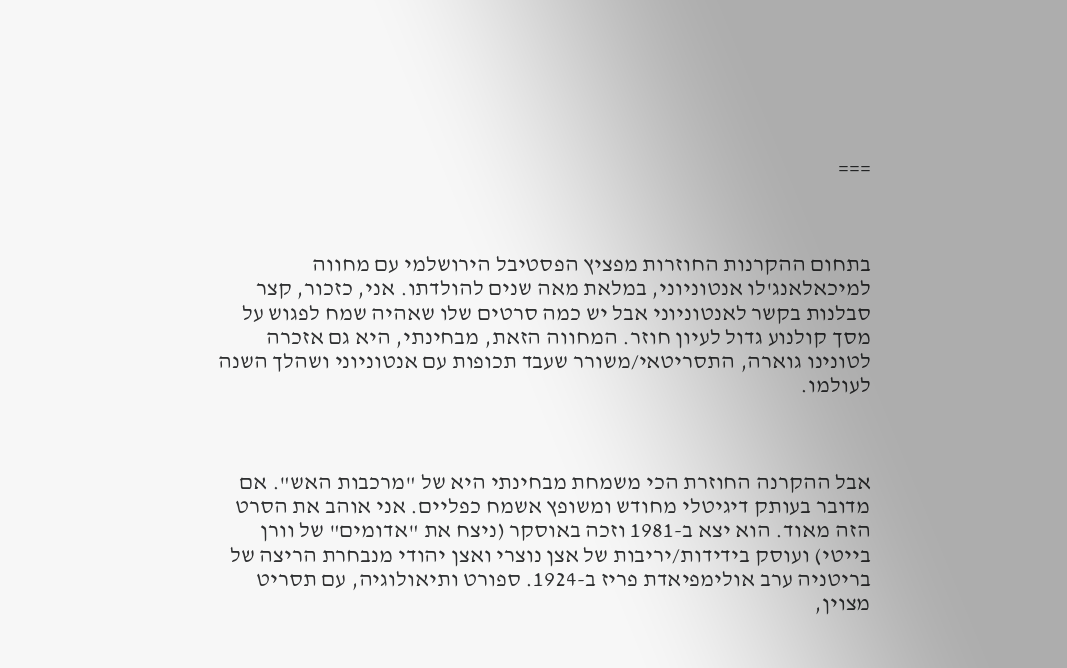===



בתחום ההקרנות החוזרות מפציץ הפסטיבל הירושלמי עם מחווה למיכאלאנג'לו אנטוניוני, במלאת מאה שנים להולדתו. אני, כזכור, קצר סבלנות בקשר לאנטוניוני אבל יש כמה סרטים שלו שאהיה שמח לפגוש על מסך קולנוע גדול לעיון חוזר. המחווה הזאת, מבחינתי, היא גם אזכרה לטונינו גוארה, התסריטאי/משורר שעבד תכופות עם אנטוניוני ושהלך השנה לעולמו.



אבל ההקרנה החוזרת הכי משמחת מבחינתי היא של "מרכבות האש". אם מדובר בעותק דיגיטלי מחודש ומשופץ אשמח כפליים. אני אוהב את הסרט הזה מאוד. הוא יצא ב-1981 וזכה באוסקר (ניצח את "אדומים" של וורן בייטי) ועוסק בידידות/יריבות של אצן נוצרי ואצן יהודי מנבחרת הריצה של בריטניה ערב אולימפיאדת פריז ב-1924. ספורט ותיאולוגיה, עם תסריט מצוין,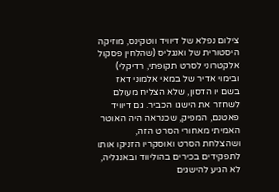צילום נפלא של דיוויד ווטקינס, מוזיקה היסטורית של ואנגליס (שהלחין פסקול אלקטרוני לסרט תקופתי, רדיקלי) ובימוי אדיר של במאי אלמוני דאז בשם יו הדסון, שלא הצליח מעולם לשחזר את הישגו הכביר. גם דיוויד פאטנם, המפיק, שכנראה היה האוטר האמיתי מאחורי הסרט הזה, ושהצלחת הסרט ואוסקריו הזניקו אותו לתפקידים בכירים בהוליווד ובאנגליה, לא הגיע להישגים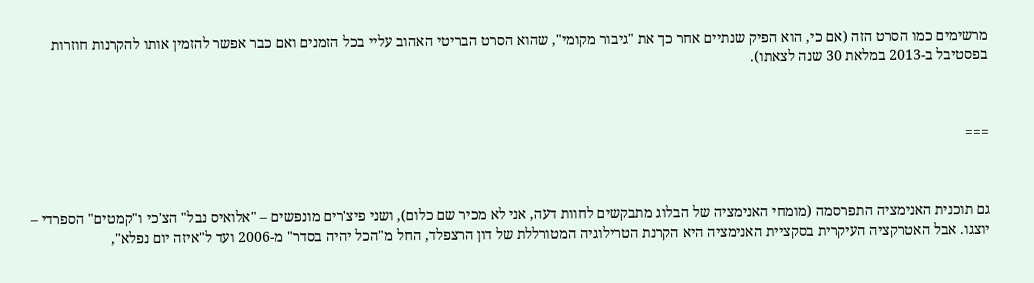מרשימים כמו הסרט הזה (אם כי, הוא הפיק שנתיים אחר כך את "גיבור מקומי", שהוא הסרט הבריטי האהוב עליי בכל הזמנים ואם כבר אפשר להזמין אותו להקרנות חוזרות בפסטיבל ב-2013 במלאת 30 שנה לצאתו).



===



גם תוכנית האנימציה התפרסמה (מומחי האנימציה של הבלוג מתבקשים לחוות דעה, אני לא מכיר שם כלום), ושני פיצ'רים מונפשים – "אלואיס נבל" הצ'כי ו"קמטים" הספרדי – יוצגו. אבל האטרקציה העיקרית בסקציית האנימציה היא הקרנת הטרילוגיה המטורללת של דון הרצפלד, החל מ"הכל יהיה בסדר" מ-2006 ועד ל"איזה יום נפלא",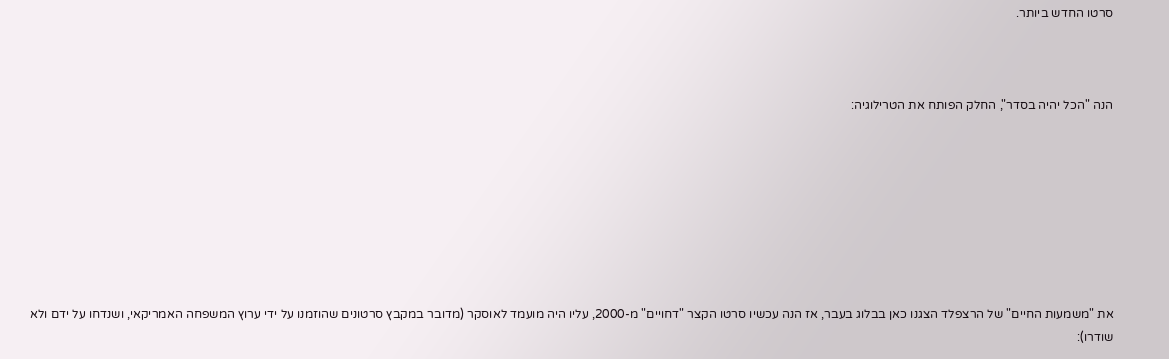סרטו החדש ביותר.



הנה "הכל יהיה בסדר", החלק הפותח את הטרילוגיה:








את "משמעות החיים" של הרצפלד הצגנו כאן בבלוג בעבר, אז הנה עכשיו סרטו הקצר "דחויים" מ-2000, עליו היה מועמד לאוסקר (מדובר במקבץ סרטונים שהוזמנו על ידי ערוץ המשפחה האמריקאי, ושנדחו על ידם ולא שודרו):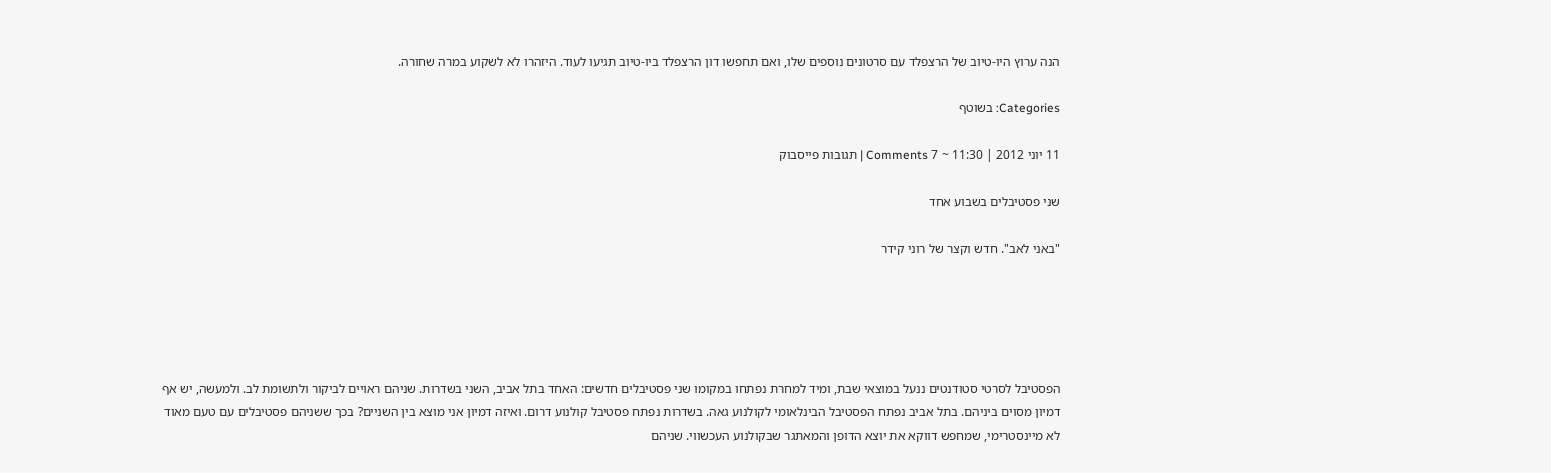הנה ערוץ היו-טיוב של הרצפלד עם סרטונים נוספים שלו, ואם תחפשו דון הרצפלד ביו-טיוב תגיעו לעוד. היזהרו לא לשקוע במרה שחורה.

Categories: בשוטף

11 יוני 2012 | 11:30 ~ 7 Comments | תגובות פייסבוק

שני פסטיבלים בשבוע אחד

"באני לאב". חדש וקצר של רוני קידר





הפסטיבל לסרטי סטודנטים ננעל במוצאי שבת, ומיד למחרת נפתחו במקומו שני פסטיבלים חדשים: האחד בתל אביב, השני בשדרות. שניהם ראויים לביקור ולתשומת לב. ולמעשה, יש אף דמיון מסוים ביניהם. בתל אביב נפתח הפסטיבל הבינלאומי לקולנוע גאה. בשדרות נפתח פסטיבל קולנוע דרום. ואיזה דמיון אני מוצא בין השניים? בכך ששניהם פסטיבלים עם טעם מאוד לא מיינסטרימי, שמחפש דווקא את יוצא הדופן והמאתגר שבקולנוע העכשווי. שניהם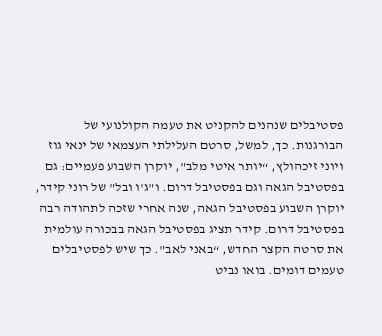פסטיבלים שנהנים להקניט את טעמה הקולנועי של הבורגנות. כך, למשל, סרטם העלילתי העצמאי של ינאי גוז ויוני זיכהולץ, “יותר איטי מלב", יוקרן השבוע פעמיים: גם בפסטיבל הגאה וגם בפסטיבל דרום. ו"ג'ו ובל" של רוני קידר, יוקרן השבוע בפסטיבל הגאה, שנה אחרי שזכה לתהודה רבה בפסטיבל דרום. קידר תציג בפסטיבל הגאה בבכורה עולמית את סרטה הקצר החדש, “באני לאב". כך שיש לפסטיבלים טעמים דומים. בואו נביט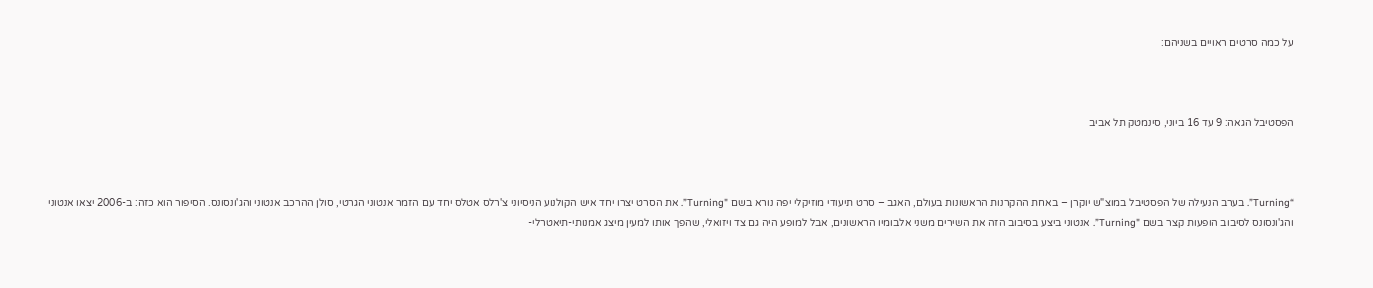על כמה סרטים ראויים בשניהם:



הפסטיבל הגאה: 9 עד 16 ביוני, סינמטק תל אביב



“Turning”. בערב הנעילה של הפסטיבל במוצ"ש יוקרן – באחת ההקרנות הראשונות בעולם, האגב – סרט תיעודי מוזיקלי יפה נורא בשם "Turning”. את הסרט יצרו יחד איש הקולנוע הניסיוני צ'רלס אטלס יחד עם הזמר אנטוני הגרטי, סולן ההרכב אנטוני והג'ונסונס. הסיפור הוא כזה: ב-2006 יצאו אנטוני והג'ונסונס לסיבוב הופעות קצר בשם "Turning”. אנטוני ביצע בסיבוב הזה את השירים משני אלבומיו הראשונים, אבל למופע היה גם צד ויזואלי, שהפך אותו למעין מיצג אמנותי-תיאטרלי-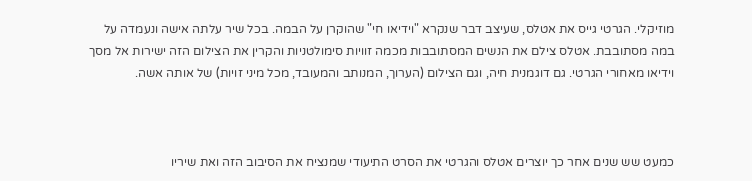מוזיקלי. הגרטי גייס את אטלס, שעיצב דבר שנקרא "וידיאו חי" שהוקרן על הבמה. בכל שיר עלתה אישה ונעמדה על במה מסתובבת. אטלס צילם את הנשים המסתובבות מכמה זוויות סימולטניות והקרין את הצילום הזה ישירות אל מסך וידיאו מאחורי הגרטי. גם דוגמנית חיה, וגם הצילום (הערוך, המנותב והמעובד, מכל מיני זויות) של אותה אשה.



כמעט שש שנים אחר כך יוצרים אטלס והגרטי את הסרט התיעודי שמנציח את הסיבוב הזה ואת שיריו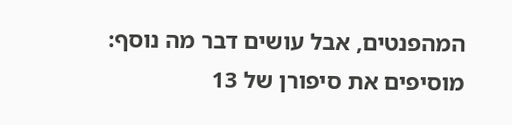המהפנטים, אבל עושים דבר מה נוסף: מוסיפים את סיפורן של 13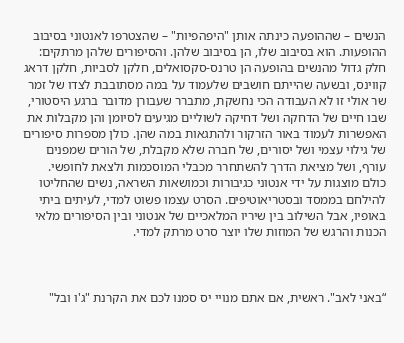הנשים – שההופעה כינתה אותן "היפהפיות" – שהצטרפו לאנטוני בסיבוב ההופעות. הוא בסיבוב שלו, הן בסיבוב שלהן. והסיפורים שלהן מרתקים: חלק גדול מהנשים בהופעה הן טרנס-סקסואלים, חלקן לסביות, חלקן דראג קווינס, ובשעה שהייתם חושבים שלעמוד על במה מסתובבת לצדו של זמר שר אולי זו לא העבודה הכי נחשקת, מתברר שעבורן מדובר ברגע היסטורי, שבו חיים של הדחקה ושל דחיקה לשוליים מגיעים לסיומן והן מקבלות את האפשרות לעמוד באור הזרקור ולהתגאות במה שהן. כולן מספרות סיפורים של גילוי עצמי ושל יסורים, של חברה שלא מקבלת, של הורים שמפנים עורף, ושל מציאת הדרך להשתחרר מכבלי המוסכמות ולצאת לחופשי. כולם מוצגות על ידי אנטוני כגיבורות וכמושאות השראה, נשים שהחליטו להילחם בממסד ובסטריאוטיפים. הסרט עצמו פשוט למדי, לעיתים ביתי באופיו, אבל השילוב בין שיריו המלאכיים של אנטוני ובין הסיפורים מלאי הכנות והרגש של המוזות שלו יוצר סרט מרתק למדי.



“באני לאב". ראשית, אם אתם מנויי יס סמנו לכם את הקרנת "ג'ו ובל"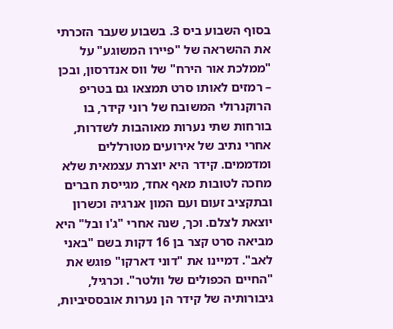בסוף השבוע ביס 3. בשבוע שעבר הזכרתי את ההשראה של "פיירו המשוגע" על "ממלכת אור הירח" של ווס אנדרסון, ובכן – רמזים לאותו סרט תמצאו גם בטריפ הרוקנרולי המשובח של רוני קידר, בו בורחות שתי נערות מאוהבות לשדרות, אחרי נתיב של אירועים מטורללים ומדממים. קידר היא יוצרת עצמאית שלא מחכה לטובות מאף אחד, מגייסת חברים ובתקציב זעום ועם המון אנרגיה וכשרון יוצאת לצלם. וכך, שנה אחרי "ג'ו ובל" היא מביאה סרט קצר בן 16 דקות בשם "באני לאב". דמיינו את "דוני דארקו" פוגש את "החיים הכפולים של וולטר". וכרגיל, גיבורותיה של קידר הן נערות אובססיביות,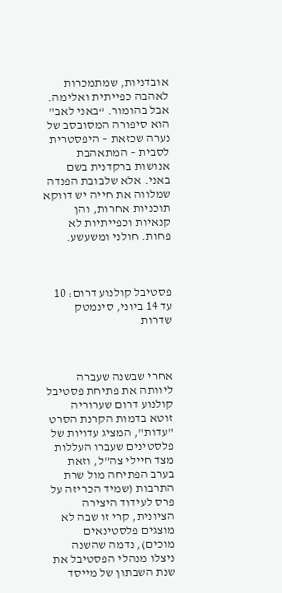אובדניות, שמתמכרות לאהבה כפייתית ואלימה. אבל בהומור. “באני לאב" הוא סיפורה המסובסב של נערה שכזאת – היפסטרית לסבית – המתאהבת אנושות ברקדנית בשם באני. אלא שלבובת הפנדה שמלווה את חייה יש דווקא תוכניות אחרות, והן קנאיות וכפייתיות לא פחות. חולני ומשעשע.



פסטיבל קולנוע דרום: 10 עד 14 ביוני, סינמטק שדרות



אחרי שבשנה שעברה ליוותה את פתיחת פסטיבל קולנוע דרום שערוריה זוטא בדמות הקרנת הסרט "עדות", המציג עדויות של פלסטינים שעברו העללות מצד חיילי צה"ל, וזאת בערב הפתיחה מול שרת התרבות (שמיד הכריזה על פרס לעידוד היצירה הציונית, קרי זו שבה לא מוצגים פלסטינאים מוכים), נדמה שהשנה ניצלו מנהלי הפסטיבל את שנת השבתון של מייסד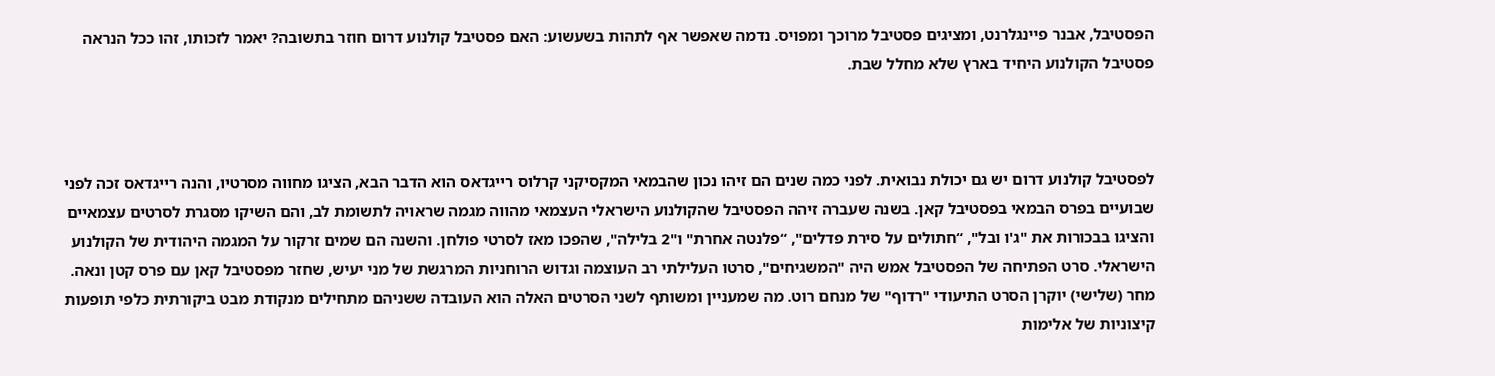הפסטיבל, אבנר פיינגלרנט, ומציגים פסטיבל מרוכך ומפויס. נדמה שאפשר אף לתהות בשעשוע: האם פסטיבל קולנוע דרום חוזר בתשובה? יאמר לזכותו, זהו ככל הנראה פסטיבל הקולנוע היחיד בארץ שלא מחלל שבת.



לפסטיבל קולנוע דרום יש גם יכולת נבואית. לפני כמה שנים הם זיהו נכון שהבמאי המקסיקני קרלוס רייגדאס הוא הדבר הבא, הציגו מחווה מסרטיו, והנה רייגדאס זכה לפני שבועיים בפרס הבמאי בפסטיבל קאן. בשנה שעברה זיהה הפסטיבל שהקולנוע הישראלי העצמאי מהווה מגמה שראויה לתשומת לב, והם השיקו מסגרת לסרטים עצמאיים והציגו בבכורות את "ג'ו ובל", “חתולים על סירת פדלים", “פלנטה אחרת" ו"2 בלילה", שהפכו מאז לסרטי פולחן. והשנה הם שמים זרקור על המגמה היהודית של הקולנוע הישראלי. סרט הפתיחה של הפסטיבל אמש היה "המשגיחים", סרטו העלילתי רב העוצמה וגדוש הרוחניות המרגשת של מני יעיש, שחזר מפסטיבל קאן עם פרס קטן ונאה. מחר (שלישי) יוקרן הסרט התיעודי "רדוף" של מנחם רוט. מה שמעניין ומשותף לשני הסרטים האלה הוא העובדה ששניהם מתחילים מנקודת מבט ביקורתית כלפי תופעות קיצוניות של אלימות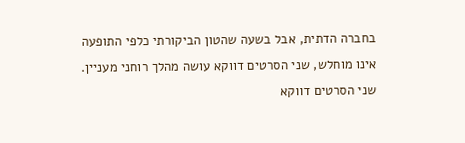בחברה הדתית, אבל בשעה שהטון הביקורתי כלפי התופעה אינו מוחלש, שני הסרטים דווקא עושה מהלך רוחני מעניין. שני הסרטים דווקא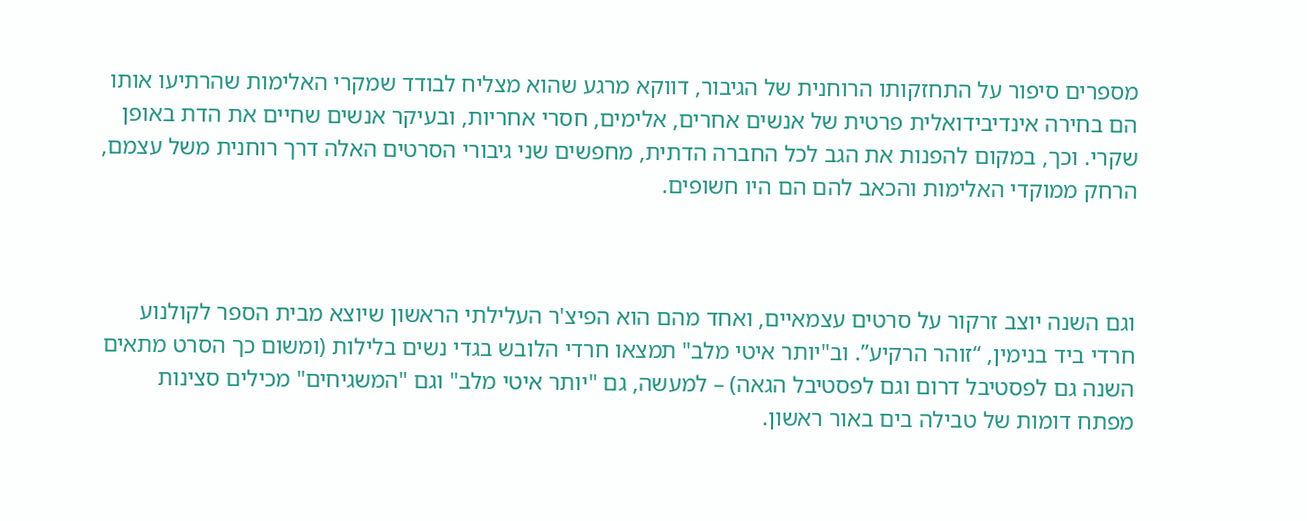מספרים סיפור על התחזקותו הרוחנית של הגיבור, דווקא מרגע שהוא מצליח לבודד שמקרי האלימות שהרתיעו אותו הם בחירה אינדיבידואלית פרטית של אנשים אחרים, אלימים, חסרי אחריות, ובעיקר אנשים שחיים את הדת באופן שקרי. וכך, במקום להפנות את הגב לכל החברה הדתית, מחפשים שני גיבורי הסרטים האלה דרך רוחנית משל עצמם, הרחק ממוקדי האלימות והכאב להם הם היו חשופים.



וגם השנה יוצב זרקור על סרטים עצמאיים, ואחד מהם הוא הפיצ'ר העלילתי הראשון שיוצא מבית הספר לקולנוע חרדי ביד בנימין, “זוהר הרקיע”. וב"יותר איטי מלב" תמצאו חרדי הלובש בגדי נשים בלילות (ומשום כך הסרט מתאים השנה גם לפסטיבל דרום וגם לפסטיבל הגאה) – למעשה, גם "יותר איטי מלב" וגם "המשגיחים" מכילים סצינות מפתח דומות של טבילה בים באור ראשון.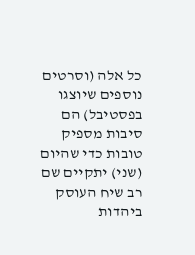כל אלה (וסרטים נוספים שיוצגו בפסטיבל) הם סיבות מספיק טובות כדי שהיום (שני) יתקיים שם רב שיח העוסק ביהדות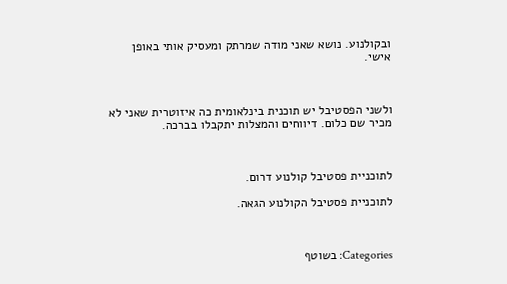ובקולנוע. נושא שאני מודה שמרתק ומעסיק אותי באופן אישי.



ולשני הפסטיבל יש תוכנית בינלאומית כה איזוטרית שאני לא מכיר שם כלום. דיווחים והמצלות יתקבלו בברכה.



לתוכניית פסטיבל קולנוע דרום.

לתוכניית פסטיבל הקולנוע הגאה.



Categories: בשוטף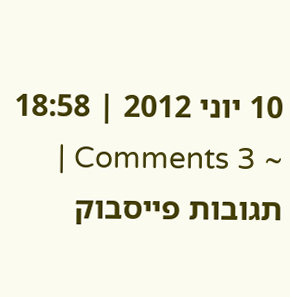10 יוני 2012 | 18:58 ~ 3 Comments | תגובות פייסבוק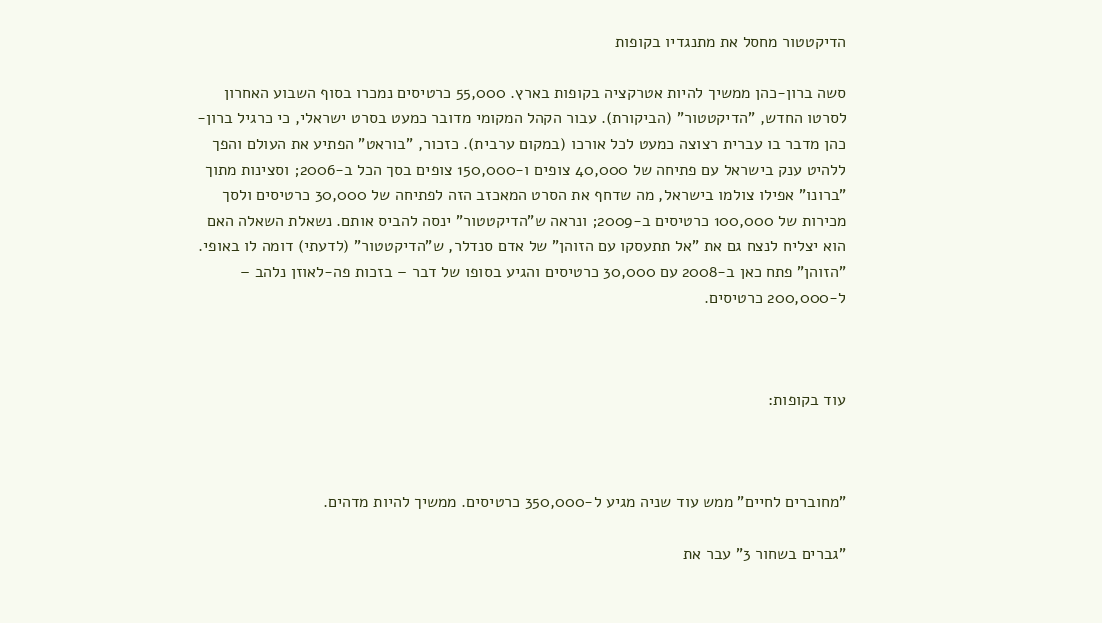הדיקטטור מחסל את מתנגדיו בקופות

סשה ברון-כהן ממשיך להיות אטרקציה בקופות בארץ. 55,000 כרטיסים נמכרו בסוף השבוע האחרון לסרטו החדש, "הדיקטטור" (הביקורת). עבור הקהל המקומי מדובר כמעט בסרט ישראלי, כי כרגיל ברון-כהן מדבר בו עברית רצוצה כמעט לכל אורכו (במקום ערבית). כזכור, "בוראט" הפתיע את העולם והפך ללהיט ענק בישראל עם פתיחה של 40,000 צופים ו-150,000 צופים בסך הכל ב-2006; וסצינות מתוך "ברונו" אפילו צולמו בישראל, מה שדחף את הסרט המאכזב הזה לפתיחה של 30,000 כרטיסים ולסך מכירות של 100,000 כרטיסים ב-2009; ונראה ש"הדיקטטור" ינסה להביס אותם. נשאלת השאלה האם הוא יצליח לנצח גם את "אל תתעסקו עם הזוהן" של אדם סנדלר, ש"הדיקטטור" (לדעתי) דומה לו באופי. "הזוהן" פתח כאן ב-2008 עם 30,000 כרטיסים והגיע בסופו של דבר – בזכות פה-לאוזן נלהב – ל-200,000 כרטיסים.



עוד בקופות:



"מחוברים לחיים" ממש עוד שניה מגיע ל-350,000 כרטיסים. ממשיך להיות מדהים.

"גברים בשחור 3" עבר את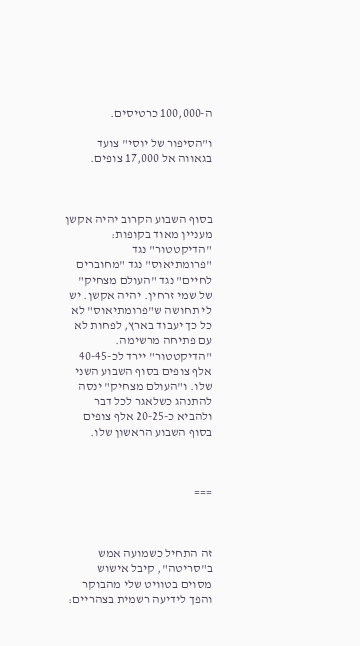ה-100,000 כרטיסים.

ו"הסיפור של יוסי" צועד בגאווה אל 17,000 צופים.



בסוף השבוע הקרוב יהיה אקשן מעניין מאוד בקופות: "הדיקטטור" נגד "פרומתיאוס" נגד "מחוברים לחיים" נגד "העולם מצחיק" של שמי זרחין. יהיה אקשן. יש לי תחושה ש"פרומתיאוס" לא כל כך יעבוד בארץ, לפחות לא עם פתיחה מרשימה. "הדיקטטור" יירד לכ-40-45 אלף צופים בסוף השבוע השני שלו. ו"העולם מצחיק" ינסה להתנהג כשלאגר לכל דבר ולהביא כ-20-25 אלף צופים בסוף השבוע הראשון שלו.



===



זה התחיל כשמועה אמש ב"סריטה", קיבל אישוש מסוים בטוויט שלי מהבוקר והפך לידיעה רשמית בצהריים: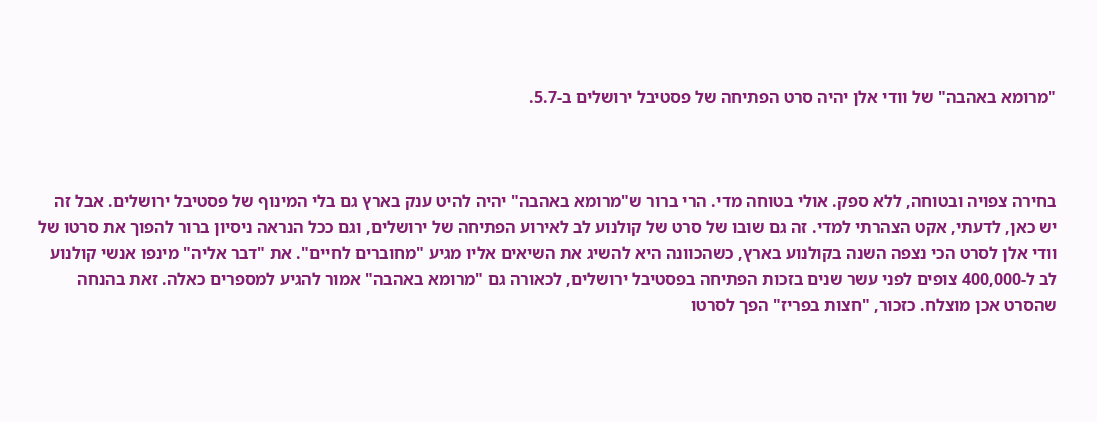"מרומא באהבה" של וודי אלן יהיה סרט הפתיחה של פסטיבל ירושלים ב-5.7.



בחירה צפויה ובטוחה, ללא ספק. אולי בטוחה מדי. הרי ברור ש"מרומא באהבה" יהיה להיט ענק בארץ גם בלי המינוף של פסטיבל ירושלים. אבל זה יש כאן, לדעתי, אקט הצהרתי למדי. זה גם שובו של סרט של קולנוע לב לאירוע הפתיחה של ירושלים, וגם ככל הנראה ניסיון ברור להפוך את סרטו של וודי אלן לסרט הכי נצפה השנה בקולנוע בארץ, כשהכוונה היא להשיג את השיאים אליו מגיע "מחוברים לחיים". את "דבר אליה" מינפו אנשי קולנוע לב ל-400,000 צופים לפני עשר שנים בזכות הפתיחה בפסטיבל ירושלים, לכאורה גם "מרומא באהבה" אמור להגיע למספרים כאלה. זאת בהנחה שהסרט אכן מוצלח. כזכור, "חצות בפריז" הפך לסרטו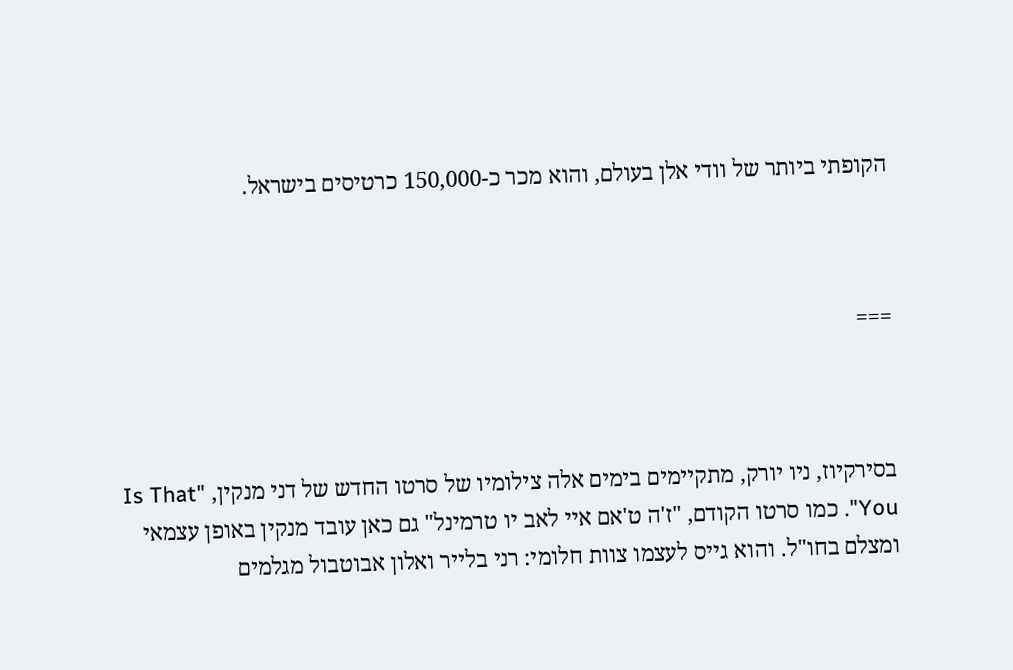הקופתי ביותר של וודי אלן בעולם, והוא מכר כ-150,000 כרטיסים בישראל.



===



בסירקיוז, ניו יורק, מתקיימים בימים אלה צילומיו של סרטו החדש של דני מנקין, "Is That You". כמו סרטו הקודם, "ז'ה ט'אם איי לאב יו טרמינל" גם כאן עובד מנקין באופן עצמאי ומצלם בחו"ל. והוא גייס לעצמו צוות חלומי: רני בלייר ואלון אבוטבול מגלמים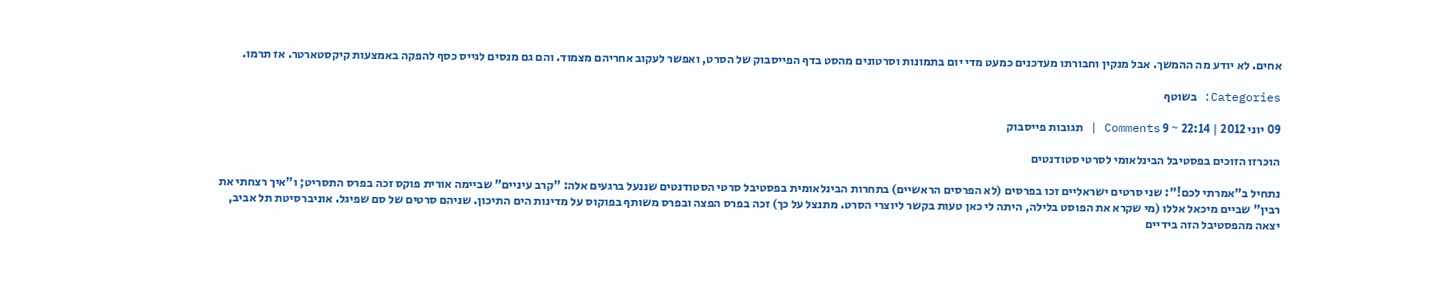אחים. לא יודע מה ההמשך. אבל מנקין וחבורתו מעדכנים כמעט מדי יום בתמונות וסרטונים מהסט בדף הפייסבוק של הסרט, ואפשר לעקוב אחריהם מצמוד. והם גם מנסים לגייס כסף להפקה באמצעות קיקסטארטר. אז תרמו.

Categories: בשוטף

09 יוני 2012 | 22:14 ~ 9 Comments | תגובות פייסבוק

הוכרזו הזוכים בפסטיבל הבינלאומי לסרטי סטודנטים

נתחיל ב"אמרתי לכם!": שני סרטים ישראליים זכו בפרסים (לא הפרסים הראשיים) בתחרות הבינלאומית בפסטיבל סרטי הסטודנטים שננעל ברגעים אלה: "קרב עיניים" שביימה אורית פוקס זכה בפרס התסריט; ו"איך רצחתי את רבין" שביים מיכאל אללו (מי שקרא את הפוסט בלילה, היתה לי כאן טעות בקשר ליוצרי הסרט. מתנצל על כך) זכה בפרס הפצה ובפרס משותף בפוקוס על מדינות הים התיכון. שניהם סרטים של סם שפיגל. אוניברסיטת תל אביב, יצאה מהפסטיבל הזה בידיים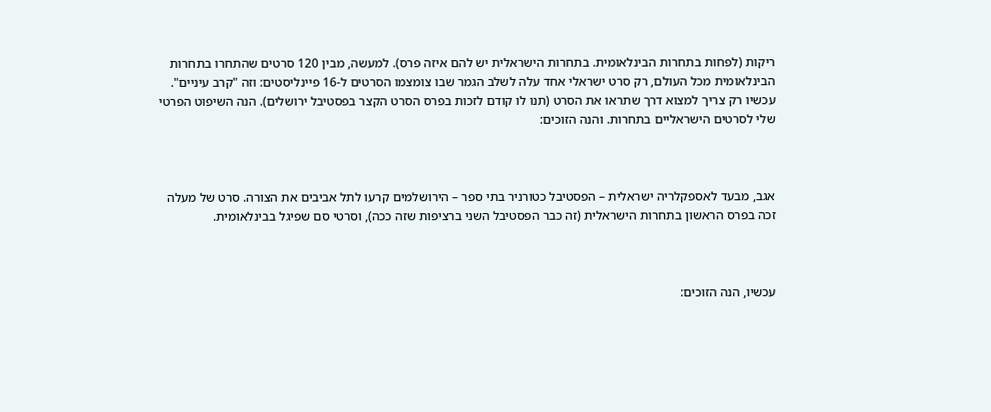ריקות (לפחות בתחרות הבינלאומית. בתחרות הישראלית יש להם איזה פרס). למעשה, מבין 120 סרטים שהתחרו בתחרות הבינלאומית מכל העולם, רק סרט ישראלי אחד עלה לשלב הגמר שבו צומצמו הסרטים ל-16 פיינליסטים: וזה "קרב עיניים". עכשיו רק צריך למצוא דרך שתראו את הסרט (תנו לו קודם לזכות בפרס הסרט הקצר בפסטיבל ירושלים). הנה השיפוט הפרטי שלי לסרטים הישראליים בתחרות. והנה הזוכים:



אגב, מבעד לאספקלריה ישראלית – הפסטיבל כטורניר בתי ספר – הירושלמים קרעו לתל אביבים את הצורה. סרט של מעלה זכה בפרס הראשון בתחרות הישראלית (זה כבר הפסטיבל השני ברציפות שזה ככה), וסרטי סם שפיגל בבינלאומית.



עכשיו, הנה הזוכים: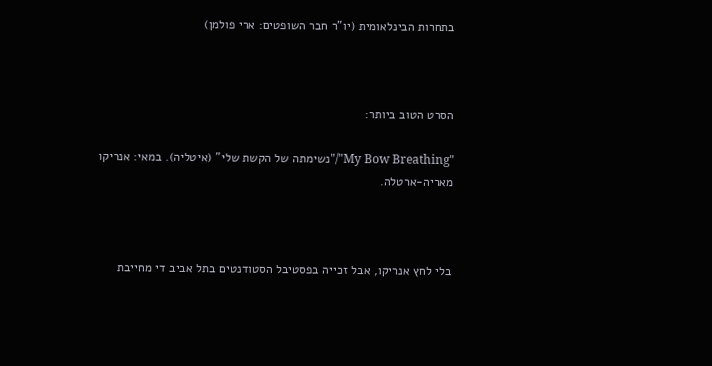בתחרות הבינלאומית (יו"ר חבר השופטים: ארי פולמן)



הסרט הטוב ביותר:

"My Bow Breathing"/"נשימתה של הקשת שלי" (איטליה). במאי: אנריקו מאריה-ארטלה.



בלי לחץ אנריקו, אבל זכייה בפסטיבל הסטודנטים בתל אביב די מחייבת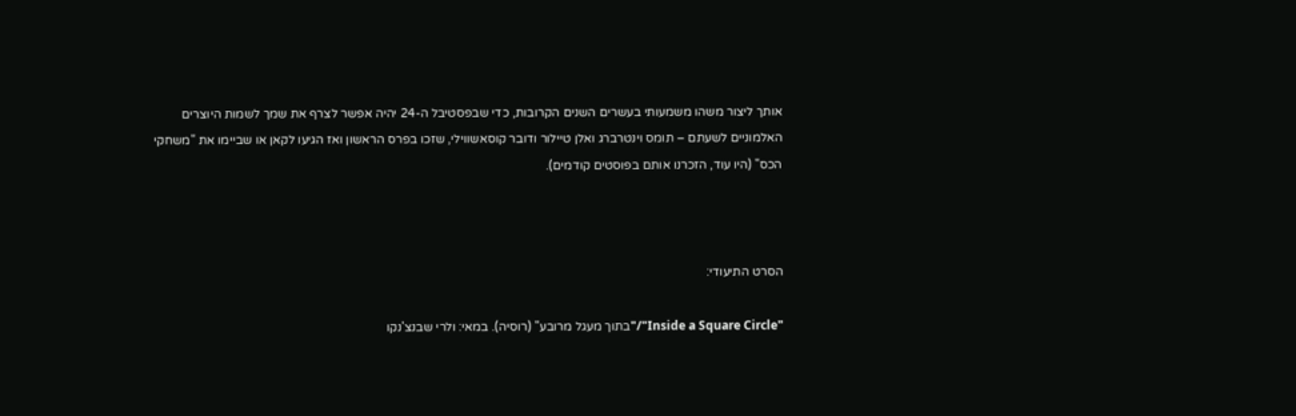אותך ליצור משהו משמעותי בעשרים השנים הקרובות, כדי שבפסטיבל ה-24 יהיה אפשר לצרף את שמך לשמות היוצרים האלמוניים לשעתם – תומס וינטרברג ואלן טיילור ודובר קוסאשווילי, שזכו בפרס הראשון ואז הגיעו לקאן או שביימו את "משחקי הכס" (היו עוד, הזכרנו אותם בפוסטים קודמים).



הסרט התיעודי:

"Inside a Square Circle"/"בתוך מעגל מרובע" (רוסיה). במאי: ולרי שבנצ'נקו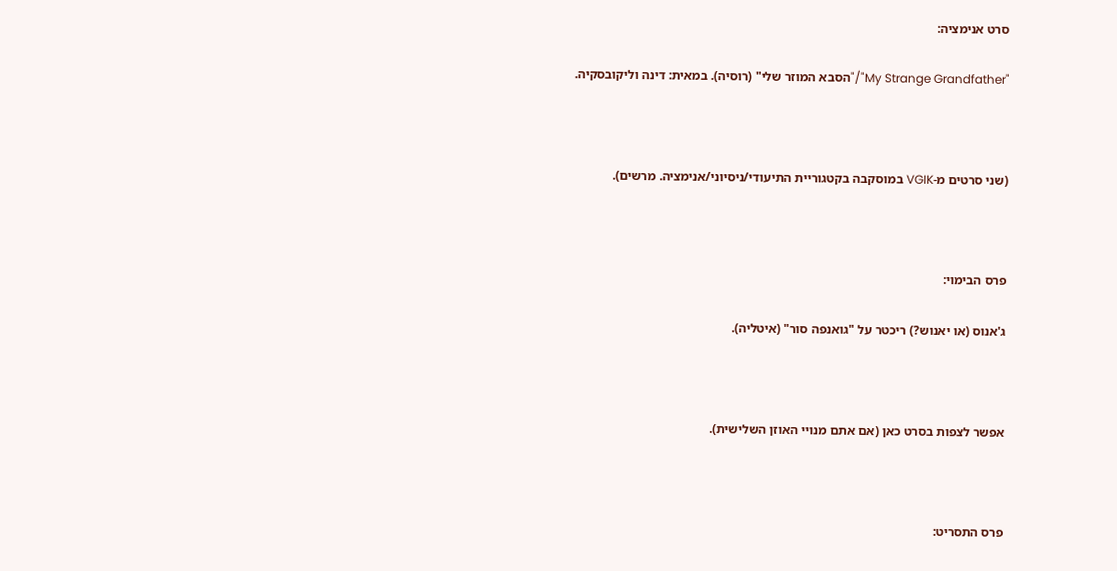סרט אנימציה:

"My Strange Grandfather"/"הסבא המוזר שלי" (רוסיה). במאית: דינה וליקובסקיה.



(שני סרטים מ-VGIK במוסקבה בקטגוריית התיעודי/ניסיוני/אנימציה. מרשים).



פרס הבימוי:

ג'אנוס (או יאנוש?) ריכטר על "גואנפה סור" (איטליה).



אפשר לצפות בסרט כאן (אם אתם מנויי האוזן השלישית).



פרס התסריט: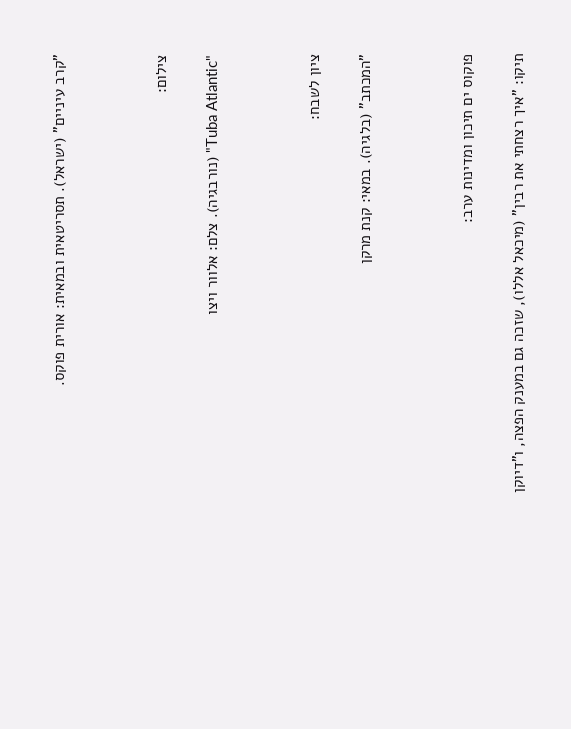"קרב עיניים" (ישראל). תסריטאית ובמאית: אורית פוקס.



צילום:

"Tuba Atlantic" (נורבגיה). צלם: אלוור ויצו



ציון לשבח:

"המכתב" (בלגיה). במאי: קנת מרקן



פוקוס ים תיכון ומדינות ערב:

תיקו: "איך רצחתי את רבין" (מיכאל אללו), שזכה גם במענק הפצה, ו"דיוקן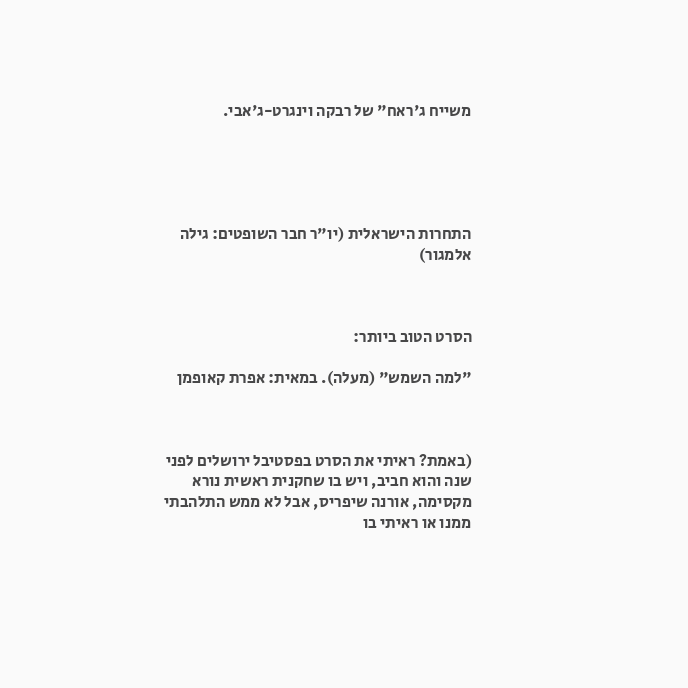משייח ג'ראח" של רבקה וינגרט-ג'אבי.





התחרות הישראלית (יו"ר חבר השופטים: גילה אלמגור)



הסרט הטוב ביותר:

"למה השמש" (מעלה). במאית: אפרת קאופמן



(באמת? ראיתי את הסרט בפסטיבל ירושלים לפני שנה והוא חביב, ויש בו שחקנית ראשית נורא מקסימה, אורנה שיפריס, אבל לא ממש התלהבתי ממנו או ראיתי בו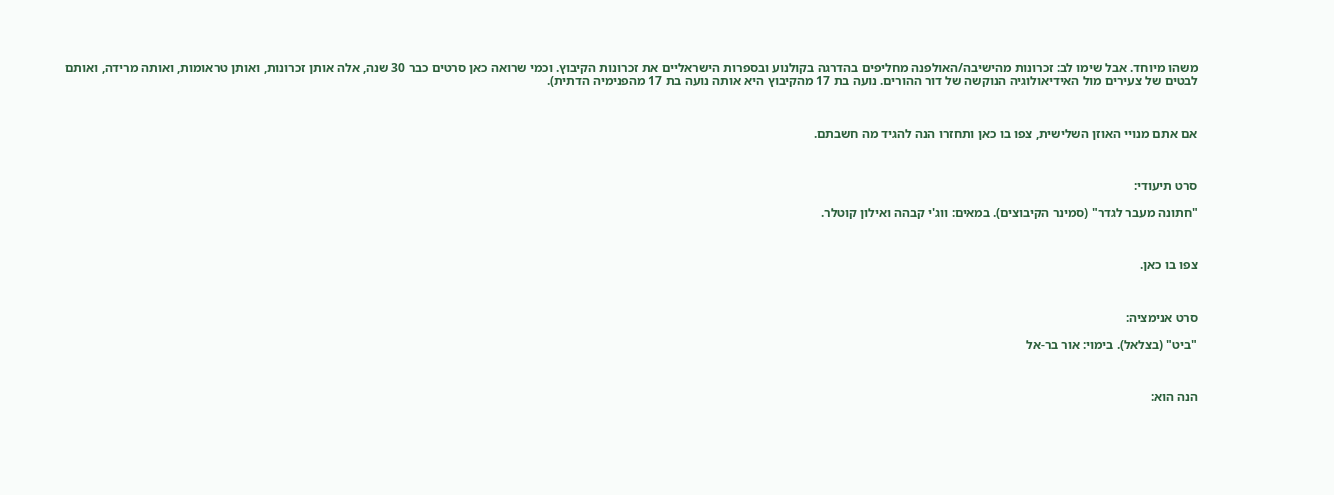משהו מיוחד. אבל שימו לב: זכרונות מהישיבה/האולפנה מחליפים בהדרגה בקולנוע ובספרות הישראליים את זכרונות הקיבוץ. וכמי שרואה כאן סרטים כבר 30 שנה, אלה אותן זכרונות, ואותן טראומות, ואותה מרידה, ואותם לבטים של צעירים מול האידיאולוגיה הנוקשה של דור ההורים. נועה בת 17 מהקיבוץ היא אותה נועה בת 17 מהפנימיה הדתית).



אם אתם מנויי האוזן השלישית, צפו בו כאן ותחזרו הנה להגיד מה חשבתם.



סרט תיעודי:

"חתונה מעבר לגדר" (סמינר הקיבוצים). במאים: ווג'י קבהה ואילון קוטלר.



צפו בו כאן.



סרט אנימציה:

"ביט" (בצלאל). בימוי: אור בר-אל



הנה הוא: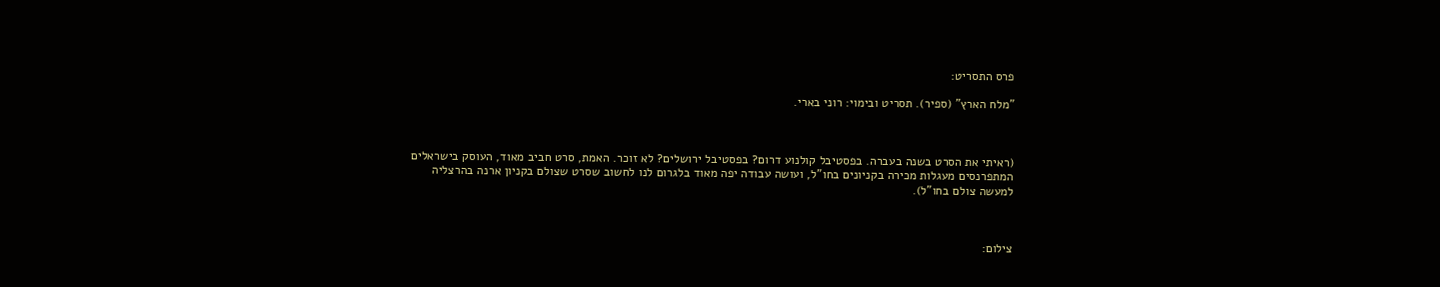פרס התסריט:

"מלח הארץ" (ספיר). תסריט ובימוי: רוני בארי.



(ראיתי את הסרט בשנה בעברה. בפסטיבל קולנוע דרום? בפסטיבל ירושלים? לא זוכר. האמת, סרט חביב מאוד, העוסק בישראלים המתפרנסים מעגלות מכירה בקניונים בחו"ל, ועושה עבודה יפה מאוד בלגרום לנו לחשוב שסרט שצולם בקניון ארנה בהרצליה למעשה צולם בחו"ל).



צילום: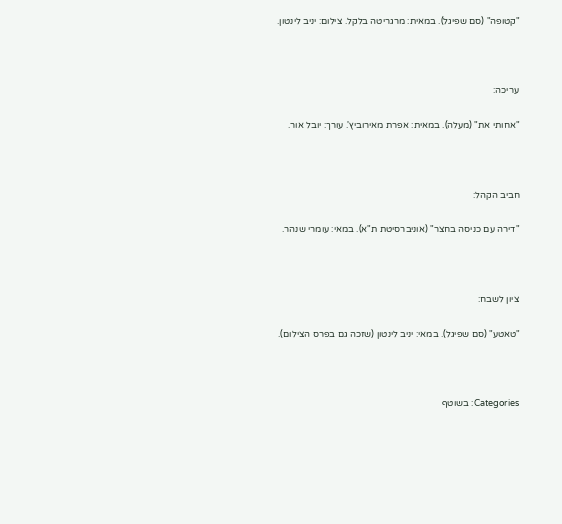"קטופה" (סם שפיגל). במאית: מרגריטה בלקל. צילום: יניב לינטון.



עריכה:

"אחותי את" (מעלה). במאית: אפרת מאירוביץ'. עורך: יובל אור.



חביב הקהל:

"דירה עם כניסה בחצר" (אוניברסיטת ת"א). במאי: עומרי שנהר.



ציון לשבח:

"טאטע" (סם שפיגל). במאי: יניב לינטון (שזכה גם בפרס הצילום).



Categories: בשוטף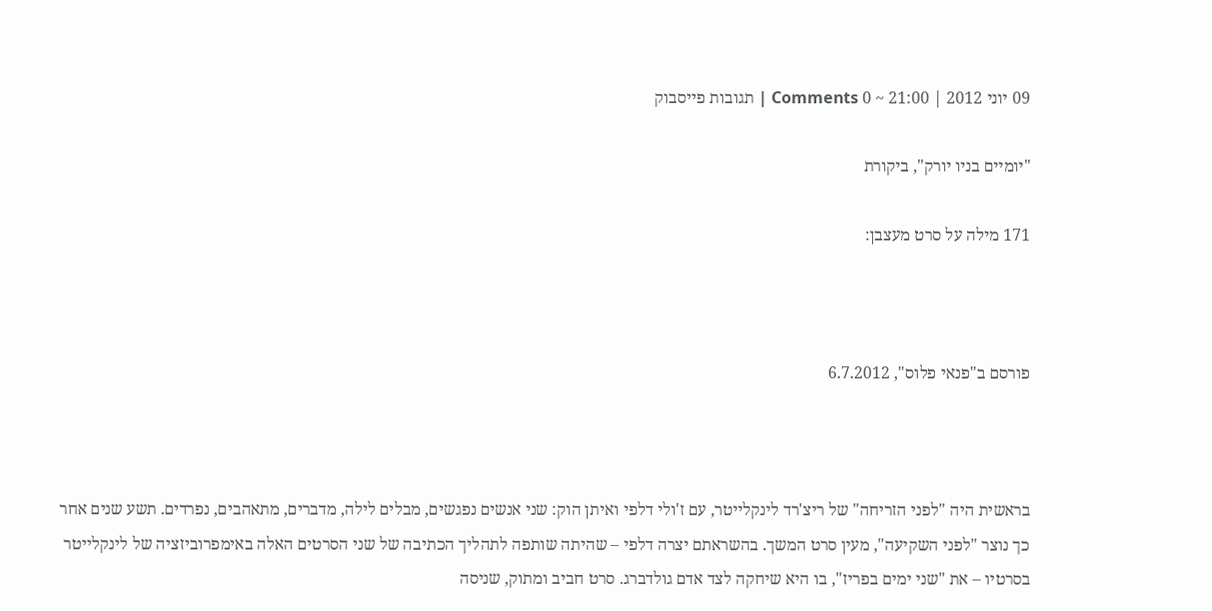09 יוני 2012 | 21:00 ~ 0 Comments | תגובות פייסבוק

"יומיים בניו יורק", ביקורת

171 מילה על סרט מעצבן:



פורסם ב"פנאי פלוס", 6.7.2012



בראשית היה "לפני הזריחה" של ריצ'רד לינקלייטר, עם ז'ולי דלפי ואיתן הוק: שני אנשים נפגשים, מבלים לילה, מדברים, מתאהבים, נפרדים. תשע שנים אחר כך נוצר "לפני השקיעה", מעין סרט המשך. בהשראתם יצרה דלפי – שהיתה שותפה לתהליך הכתיבה של שני הסרטים האלה באימפרוביזציה של לינקלייטר בסרטיו – את "שני ימים בפריז", בו היא שיחקה לצד אדם גולדברג. סרט חביב ומתוק, שניסה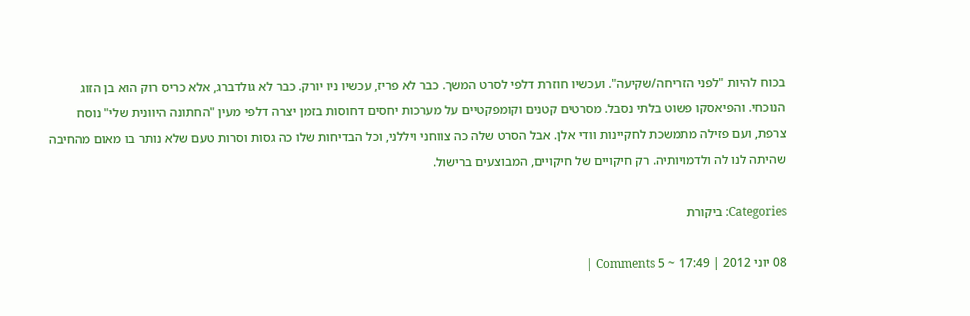בכוח להיות "לפני הזריחה/שקיעה". ועכשיו חוזרת דלפי לסרט המשך. כבר לא פריז, עכשיו ניו יורק. כבר לא גולדברג, אלא כריס רוק הוא בן הזוג הנוכחי. והפיאסקו פשוט בלתי נסבל. מסרטים קטנים וקומפקטיים על מערכות יחסים דחוסות בזמן יצרה דלפי מעין "החתונה היוונית שלי" נוסח צרפת, ועם פזילה מתמשכת לחקיינות וודי אלן. אבל הסרט שלה כה צווחני ויללני, וכל הבדיחות שלו כה גסות וסרות טעם שלא נותר בו מאום מהחיבה שהיתה לנו לה ולדמויותיה. רק חיקויים של חיקויים, המבוצעים ברישול.

Categories: ביקורת

08 יוני 2012 | 17:49 ~ 5 Comments |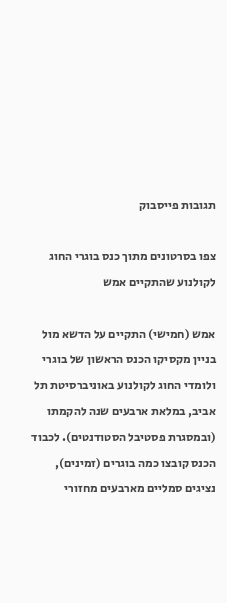תגובות פייסבוק

צפו בסרטונים מתוך כנס בוגרי החוג לקולנוע שהתקיים אמש

אמש (חמישי) התקיים על הדשא מול בניין מקסיקו הכנס הראשון של בוגרי ולומדי החוג לקולנוע באוניברסיטת תל אביב, במלאת ארבעים שנה להקמתו (ובמסגרת פסטיבל הסטודנטים). לכבוד הכנס קובצו כמה בוגרים (זמינים), נציגים סמליים מארבעים מחזורי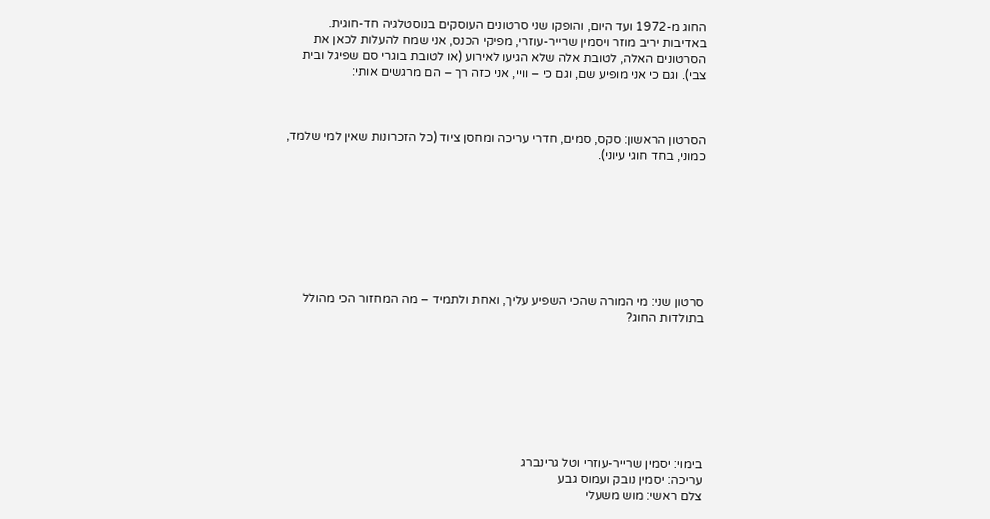החוג מ-1972 ועד היום, והופקו שני סרטונים העוסקים בנוסטלגיה חד-חוגית. באדיבות יריב מוזר ויסמין שרייר-עוזרי, מפיקי הכנס, אני שמח להעלות לכאן את הסרטונים האלה, לטובת אלה שלא הגיעו לאירוע (או לטובת בוגרי סם שפיגל ובית צבי). וגם כי אני מופיע שם, וגם כי – וויי, אני כזה רך – הם מרגשים אותי:



הסרטון הראשון: סקס, סמים, חדרי עריכה ומחסן ציוד (כל הזכרונות שאין למי שלמד, כמוני, בחד חוגי עיוני).








סרטון שני: מי המורה שהכי השפיע עליך, ואחת ולתמיד – מה המחזור הכי מהולל בתולדות החוג?








בימוי: יסמין שרייר-עוזרי וטל גרינברג
עריכה: יסמין נובק ועמוס גבע
צלם ראשי: מוש משעלי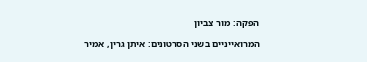הפקה: מור צביון

המרואייניים בשני הסרטונים: איתן גרין, אמיר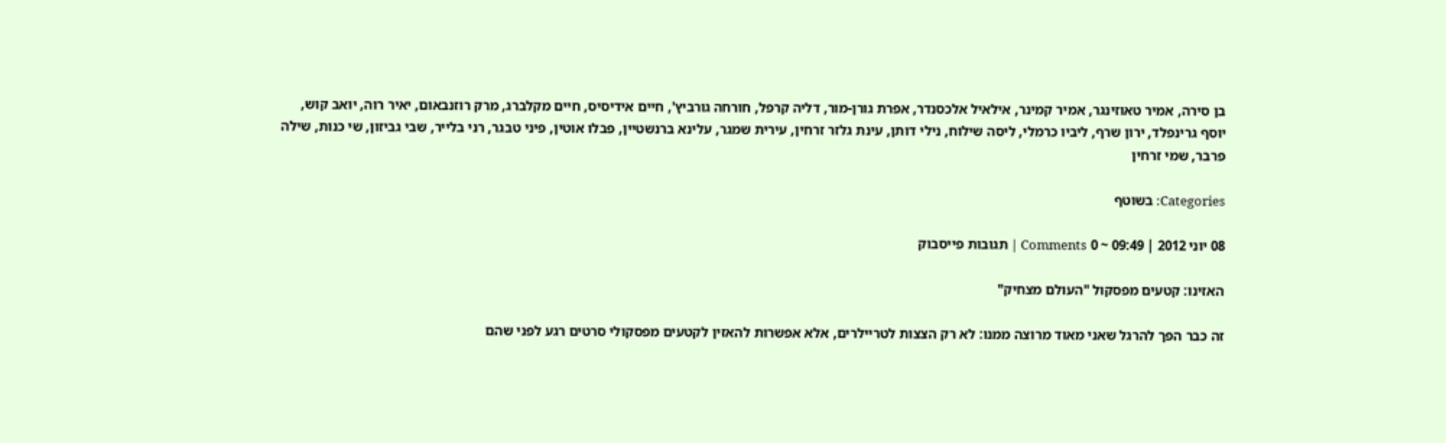בן סירה, אמיר טאוזינגר, אמיר קמינר, אילאיל אלכסנדר, אפרת גורן-מור, דליה קרפל, חורחה גורביץ', חיים אידיסיס, חיים מקלברג, מרק רוזנבאום, יאיר רוה, יואב קוש, יוסף גרינפלד, ירון שרף, ליביו כרמלי, ליסה שילוח, נילי דותן, עינת גלזר זרחין, עירית שמגר, עלינא ברנשטיין, פבלו אוטין, פיני טבגר, רני בלייר, שבי גביזון, שי כנות, שילה פרבר, שמי זרחין

Categories: בשוטף

08 יוני 2012 | 09:49 ~ 0 Comments | תגובות פייסבוק

האזינו: קטעים מפסקול "העולם מצחיק"

זה כבר הפך להרגל שאני מאוד מרוצה ממנו: לא רק הצצות לטריילרים, אלא אפשרות להאזין לקטעים מפסקולי סרטים רגע לפני שהם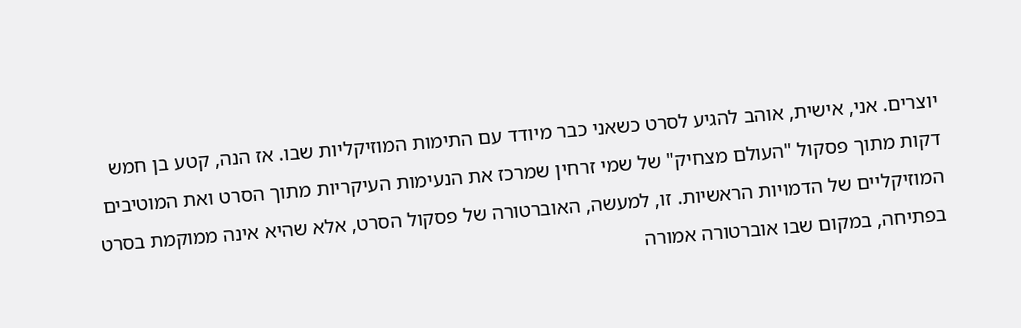יוצרים. אני, אישית, אוהב להגיע לסרט כשאני כבר מיודד עם התימות המוזיקליות שבו. אז הנה, קטע בן חמש דקות מתוך פסקול "העולם מצחיק" של שמי זרחין שמרכז את הנעימות העיקריות מתוך הסרט ואת המוטיבים המוזיקליים של הדמויות הראשיות. זו, למעשה, האוברטורה של פסקול הסרט, אלא שהיא אינה ממוקמת בסרט בפתיחה, במקום שבו אוברטורה אמורה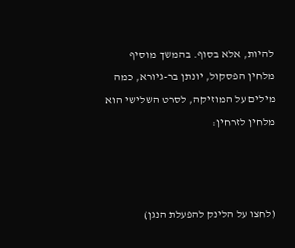להיות, אלא בסוף. בהמשך מוסיף מלחין הפסקול, יונתן בר-גיורא, כמה מילים על המוזיקה, לסרט השלישי הוא מלחין לזרחין:



(לחצו על הלינק להפעלת הנגן)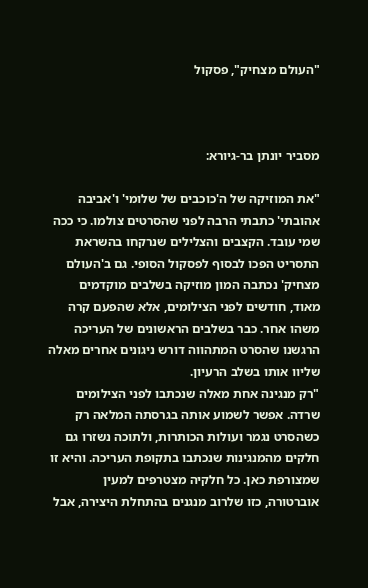"העולם מצחיק", פסקול



מסביר יונתן בר-גיורא:

"את המוזיקה של ה'כוכבים של שלומי' ו'אביבה אהובתי' כתבתי הרבה לפני שהסרטים צולמו. כי ככה שמי עובד. הקצבים והצלילים שנרקחו בהשראת התסריט הפכו לבסוף לפסקול הסופי. גם ב'העולם מצחיק' נכתבה המון מוזיקה בשלבים מוקדמים מאוד, חודשים לפני הצילומים, אלא שהפעם קרה משהו אחר. כבר בשלבים הראשונים של העריכה הרגשנו שהסרט המתהווה דורש ניגונים אחרים מאלה שליוו אותו בשלב הרעיון.
"רק מנגינה אחת מאלה שנכתבו לפני הצילומים שרדה. אפשר לשמוע אותה בגרסתה המלאה רק כשהסרט נגמר ועולות הכותרות, ולתוכה נשזרו גם חלקים מהמנגינות שנכתבו בתקופת העריכה. והיא זו שמצורפת כאן. כל חלקיה מצטרפים למעין אוברטורה, כזו שלרוב מנגנים בהתחלת היצירה, אבל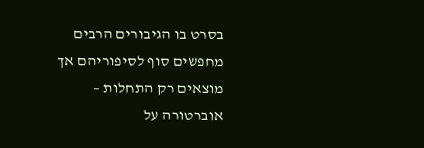בסרט בו הגיבורים הרבים מחפשים סוף לסיפוריהם אך מוצאים רק התחלות – אוברטורה על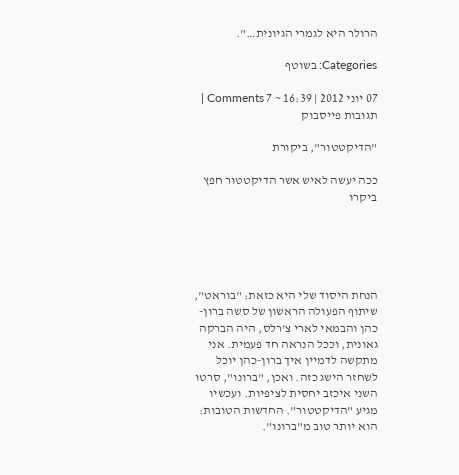הרולר היא לגמרי הגיונית…".

Categories: בשוטף

07 יוני 2012 | 16:39 ~ 7 Comments | תגובות פייסבוק

"הדיקטטור", ביקורת

ככה יעשה לאיש אשר הדיקטטור חפץ ביקרו





הנחת היסוד שלי היא כזאת: "בוראט", שיתוף הפעולה הראשון של סשה ברון-כהן והבמאי לארי צ'רלס, היה הברקה גאונית, וככל הנראה חד פעמית. אני מתקשה לדמיין איך ברון-כהן יוכל לשחזר הישג כזה. ואכן, "ברונו", סרטו השני איכזב יחסית לציפיות. ועכשיו מגיע "הדיקטטור". החדשות הטובות: הוא יותר טוב מ"ברונו".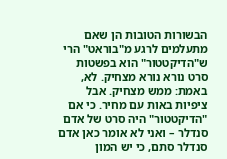הבשורות הטובות הן שאם מתעלמים לרגע מ"בוראט" הרי ש"הדיקטטור" הוא בפשטות סרט נורא נורא מצחיק. לא, באמת: ממש מצחיק. אבל ציפיות באות עם מחיר. כי אם "הדיקטטור" היה סרט של אדם סנדלר – ואני לא אומר כאן אדם סנדלר סתם, כי יש המון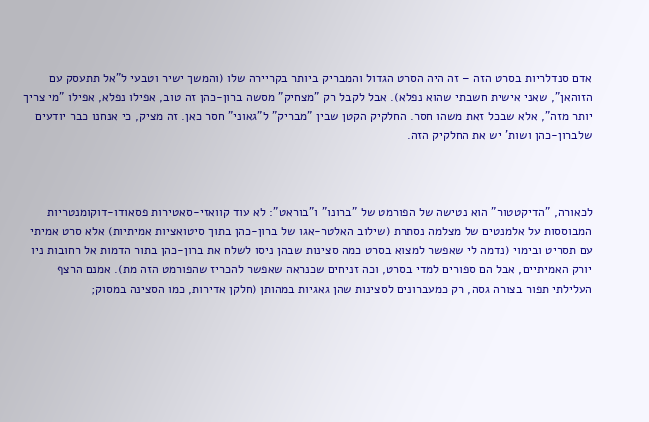אדם סנדלריות בסרט הזה – זה היה הסרט הגדול והמבריק ביותר בקריירה שלו (והמשך ישיר וטבעי ל"אל תתעסק עם הזוהאן", שאני אישית חשבתי שהוא נפלא). אבל לקבל רק "מצחיק" מסשה ברון-כהן זה טוב, אפילו נפלא, אפילו "מי צריך יותר מזה", אלא שבכל זאת משהו חסר. החלקיק הקטן שבין "מבריק" ל"גאוני" חסר כאן. זה מציק, כי אנחנו כבר יודעים שלברון-כהן ושות' יש את החלקיק הזה.



לכאורה, "הדיקטטור" הוא נטישה של הפורמט של "ברונו" ו"בוראט": לא עוד קוואזי-סאטירות פסאודו-דוקומנטריות המבוססות על אלמנטים של מצלמה נסתרת (שילוב האלטר-אגו של ברון-כהן בתוך סיטואציות אמיתיות) אלא סרט אמיתי עם תסריט ובימוי (נדמה לי שאפשר למצוא בסרט כמה סצינות שבהן ניסו לשלח את ברון-כהן בתור הדמות אל רחובות ניו יורק האמיתיים, אבל הם ספורים למדי בסרט, וכה זניחים שכנראה שאפשר להכריז שהפורמט הזה מת). אמנם הרצף העלילתי תפור בצורה גסה, רק כמעברונים לסצינות שהן גאגיות במהותן (חלקן אדירות, כמו הסצינה במסוק;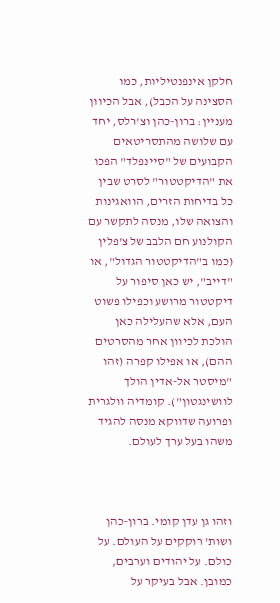חלקן אינפנטיליות, כמו הסצינה על הכבל), אבל הכיוון מעניין: ברון-כהן וצ'רלס, יחד עם שלושה מהתסריטאים הקבועים של "סיינפלד" הפכו את "הדיקטטור" לסרט שבין כל בדיחות הזרים, הוואגינות והצואה שלו, מנסה לתקשר עם הקולנוע חם הלבב של צ'פלין (כמו ב"הדיקטטור הגדול", או "דייב", יש כאן סיפור על דיקטטור מרושע וכפילו פשוט העם, אלא שהעלילה כאן הולכת לכיוון אחר מהסרטים ההם), או אפילו קפרה (זהו "מיסטר אל-אדין הולך לוושינגטון"). קומדיה וולגרית ופרועה שדווקא מנסה להגיד משהו בעל ערך לעולם.



וזהו גן עדן קומי. ברון-כהן ושות' רוקקים על העולם. על כולם. על יהודים וערבים, כמובן. אבל בעיקר על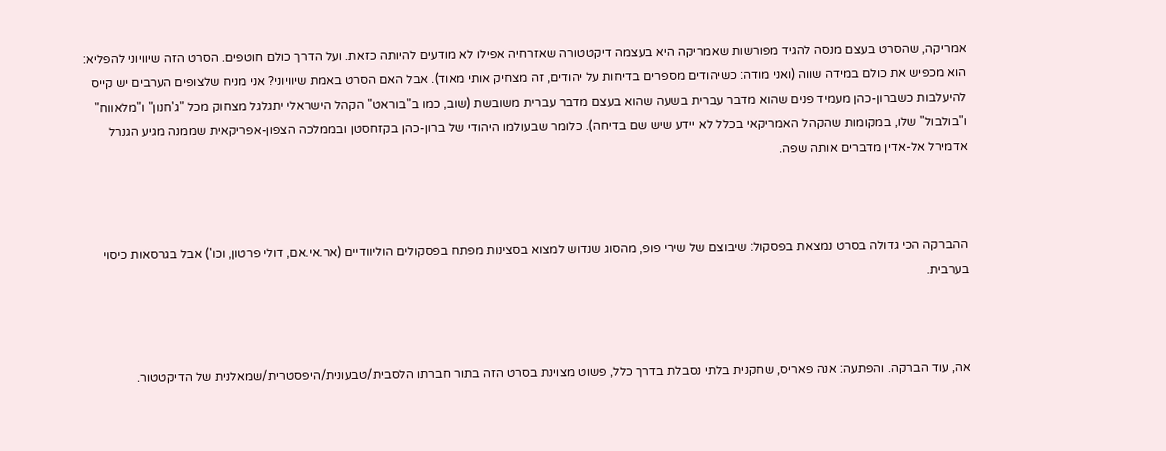אמריקה, שהסרט בעצם מנסה להגיד מפורשות שאמריקה היא בעצמה דיקטטורה שאזרחיה אפילו לא מודעים להיותה כזאת. ועל הדרך כולם חוטפים. הסרט הזה שיוויוני להפליא: הוא מכפיש את כולם במידה שווה (ואני מודה: כשיהודים מספרים בדיחות על יהודים, זה מצחיק אותי מאוד). אבל האם הסרט באמת שיוויוני? אני מניח שלצופים הערבים יש קייס להיעלבות כשברון-כהן מעמיד פנים שהוא מדבר עברית בשעה שהוא בעצם מדבר עברית משובשת (שוב, כמו ב"בוראט" הקהל הישראלי יתגלגל מצחוק מכל "ג'חנון" ו"מלאווח" ו"בולבול" שלו, במקומות שהקהל האמריקאי בכלל לא יידע שיש שם בדיחה). כלומר שבעולמו היהודי של ברון-כהן בקזחסטן ובממלכה הצפון-אפריקאית שממנה מגיע הגנרל אדמירל אל-אדין מדברים אותה שפה.



ההברקה הכי גדולה בסרט נמצאת בפסקול: שיבוצם של שירי פופ, מהסוג שנדוש למצוא בסצינות מפתח בפסקולים הוליוודיים (אר.אי.אם, דולי פרטון, וכו') אבל בגרסאות כיסוי בערבית.



אה, עוד הברקה. והפתעה: אנה פאריס, שחקנית בלתי נסבלת בדרך כלל, פשוט מצוינת בסרט הזה בתור חברתו הלסבית/טבעונית/היפסטרית/שמאלנית של הדיקטטור.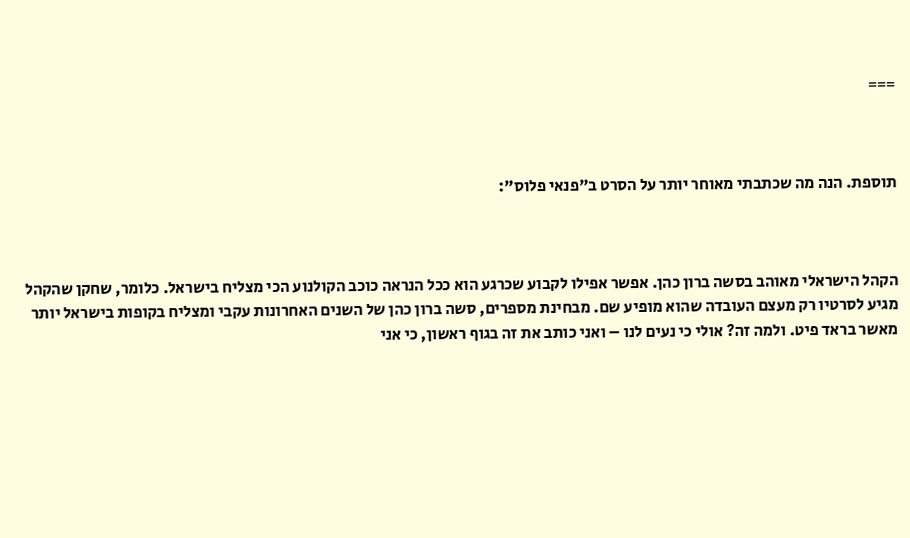===



תוספת. הנה מה שכתבתי מאוחר יותר על הסרט ב"פנאי פלוס":



הקהל הישראלי מאוהב בסשה ברון כהן. אפשר אפילו לקבוע שכרגע הוא ככל הנראה כוכב הקולנוע הכי מצליח בישראל. כלומר, שחקן שהקהל מגיע לסרטיו רק מעצם העובדה שהוא מופיע שם. מבחינת מספרים, סשה ברון כהן של השנים האחרונות עקבי ומצליח בקופות בישראל יותר מאשר בראד פיט. ולמה זה? אולי כי נעים לנו – ואני כותב את זה בגוף ראשון, כי אני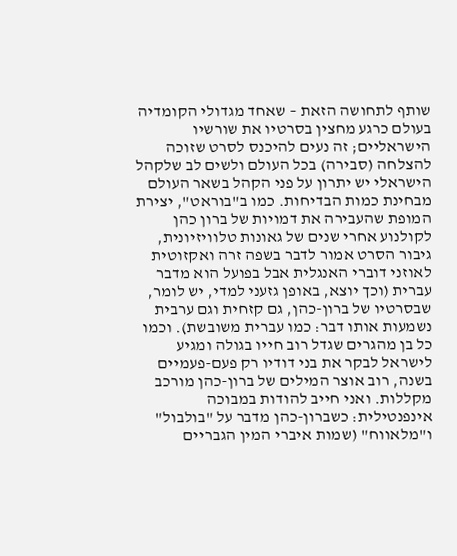שותף לתחושה הזאת – שאחד מגדולי הקומדיה בעולם כרגע מחצין בסרטיו את שורשיו הישראליים; זה נעים להיכנס לסרט שזוכה להצלחה (סבירה) בכל העולם ולשים לב שלקהל הישראלי יש יתרון על פני הקהל בשאר העולם מבחינת כמות הבדיחות. כמו ב"בוראט", יצירת המופת שהעבירה את דמויות של ברון כהן לקולנוע אחרי שנים של גאונות טלוויזיונית, גיבור הסרט אמור לדבר בשפה זרה ואקזוטית לאוזני דוברי האנגלית אבל בפועל הוא מדבר עברית (וכך יוצא, באופן גזעני למדי, יש לומר, שבסרטיו של ברון-כהן, גם קזחית וגם ערבית נשמעות אותו דבר: כמו עברית משובשת). וכמו כל בן מהגרים שגדל רוב חייו בגולה ומגיע לישראל לבקר את בני דודיו רק פעם-פעמיים בשנה, רוב אוצר המילים של ברון-כהן מורכב מקללות. ואני חייב להודות במבוכה אינפנטילית: כשברון-כהן מדבר על "בולבול" ו"מלאווח" (שמות איברי המין הגבריים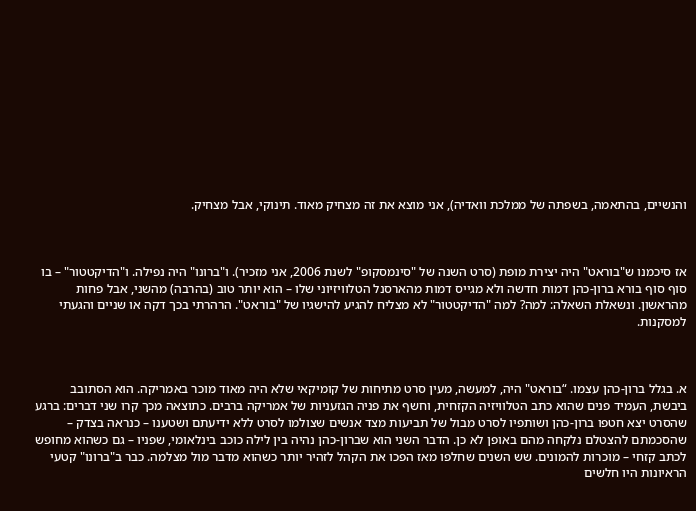והנשיים, בהתאמה, בשפתה של ממלכת וואדיה), אני מוצא את זה מצחיק מאוד. תינוקי, אבל מצחיק.



אז סיכמנו ש"בוראט" היה יצירת מופת (סרט השנה של "סינמסקופ" לשנת 2006, אני מזכיר). ו"ברונו" היה נפילה. ו"הדיקטטור" – בו סוף סוף בורא ברון-כהן דמות חדשה ולא מגייס דמות מהארסנל הטלוויזיוני שלו – הוא יותר טוב (בהרבה) מהשני, אבל פחות מהראשון. ונשאלת השאלה: למה? למה "הדיקטטור" לא מצליח להגיע להישגיו של "בוראט". הרהרתי בכך דקה או שניים והגעתי למסקנות.



א. בגלל ברון-כהן עצמו. “בוראט" היה, למעשה, מעין סרט מתיחות של קומיקאי שלא היה מאוד מוכר באמריקה. הוא הסתובב ביבשת, העמיד פנים שהוא כתב הטלוויזיה הקזחית, וחשף את פניה הגזעניות של אמריקה ברבים. כתוצאה מכך קרו שני דברים: ברגע שהסרט יצא חטפו ברון-כהן ושותפיו לסרט מבול של תביעות מצד אנשים שצולמו לסרט ללא ידיעתם ושטענו – כנראה בצדק – שהסכמתם להצטלם נלקחה מהם באופן לא כן. הדבר השני הוא שברון-כהן נהיה בין לילה כוכב בינלאומי, שפניו – גם כשהוא מחופש לכתב קזחי – מוכרות להמונים. שש השנים שחלפו מאז הפכו את הקהל לזהיר יותר כשהוא מדבר מול מצלמה. כבר ב"ברונו" קטעי הראיונות היו חלשים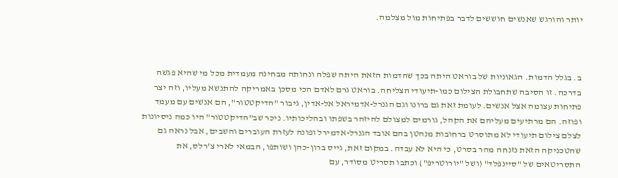יותר והורגש שאנשים חוששים לדבר בפתיחות מול מצלמה.



ב. בגלל הדמות. הגאוניות של בוראט היתה בכך שהדמות הזאת היתה שפלה ונחותה מבחינה מעמדית מכל מי שהיא פגשה בדרכה. זו הסיבה שתחבולת הצילום כמו-תיעודי הצליחה. בוראט גרם לאדם הכי מסכן באמריקה להתנשא מעליו, וזה יצר פתיחות עצומה אצל אנשים. לעומת זאת גם ברונו וגם הגנרל-אדמיראל אל-אדין, גיבור "הדיקטטור", הם אנשים עם מעמד ופוזה. הם מרתיעים מעליהם את הקהל, גורמים למצולם להיזהר בשפתו ובהליכותיו. ניכר שב"הדיקטטור" היו כמה ניסיונות לצלם צילום תיעודי לא מתוסרט ברחובות מנהטן בהם אובד הגנרל-אדמירל ופונה לעזרת העוברים והשבים, אבל נראה גם שהטכניקה הזאת נזנחה מהר בסרט, כי היא לא עבדה. במקום זאת, גייס ברון-כהן ושותפו, הבמאי לארי צ'רלס, את התסריטאים של "סיינפלד" (ושל "יורוטריפ") וכתבו תסריט מסודר, עם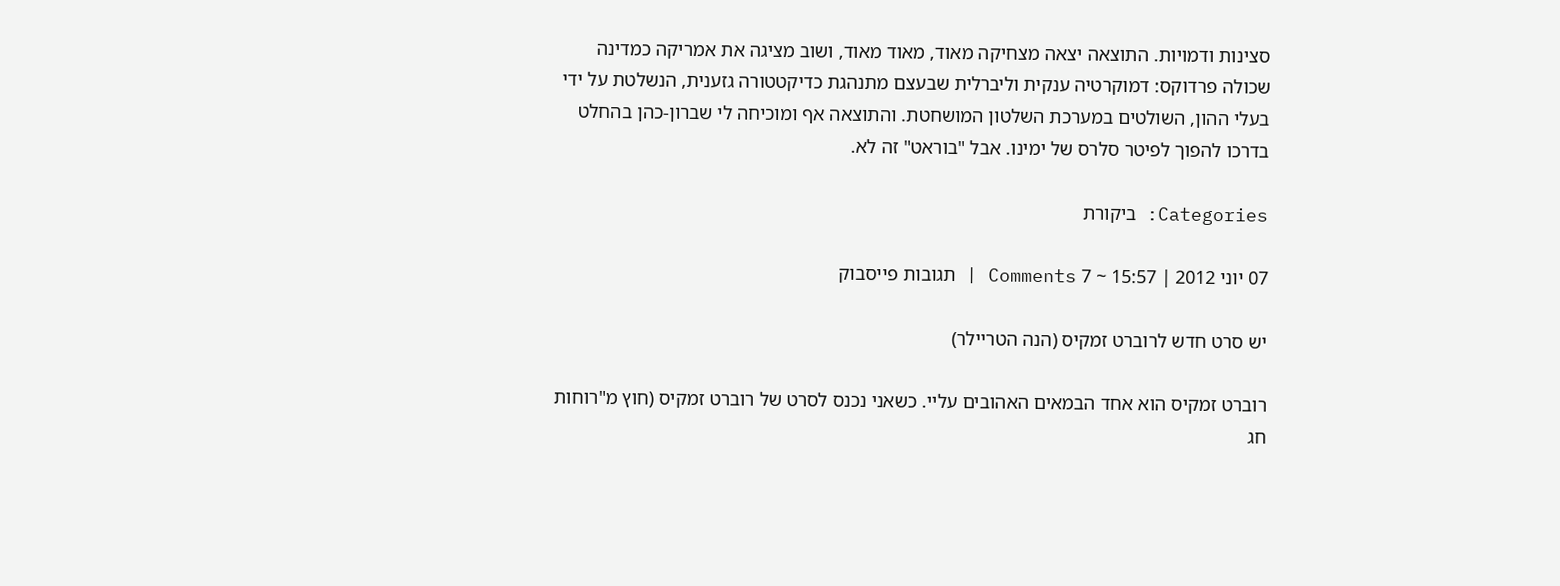סצינות ודמויות. התוצאה יצאה מצחיקה מאוד, מאוד מאוד, ושוב מציגה את אמריקה כמדינה שכולה פרדוקס: דמוקרטיה ענקית וליברלית שבעצם מתנהגת כדיקטטורה גזענית, הנשלטת על ידי בעלי ההון, השולטים במערכת השלטון המושחטת. והתוצאה אף ומוכיחה לי שברון-כהן בהחלט בדרכו להפוך לפיטר סלרס של ימינו. אבל "בוראט" זה לא.

Categories: ביקורת

07 יוני 2012 | 15:57 ~ 7 Comments | תגובות פייסבוק

יש סרט חדש לרוברט זמקיס (הנה הטריילר)

רוברט זמקיס הוא אחד הבמאים האהובים עליי. כשאני נכנס לסרט של רוברט זמקיס (חוץ מ"רוחות חג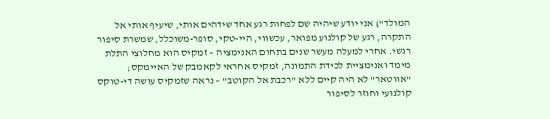המולד") אני יודע שיהיה שם לפחות רגע אחד שידהים אותי, שיעיף אותי אל התקרה, רגע של קולנוע מפואר, עכשווי, היי-טקי, סופר-משוכלל, שמשרת סיפור רגשי. אחרי למעלה מעשר שנים בתחום האנימציה – זמקיס הוא מחלוצי התלת מימד ואנימציית לכידת התמונה, זמקיס אחראי לקאמבק של האיימקס; "אווטאר" לא היה קיים ללא "רכבת אל הקוטב" – נראה שזמקיס עושה די-טוקס קולנועי וחוזר לסיפור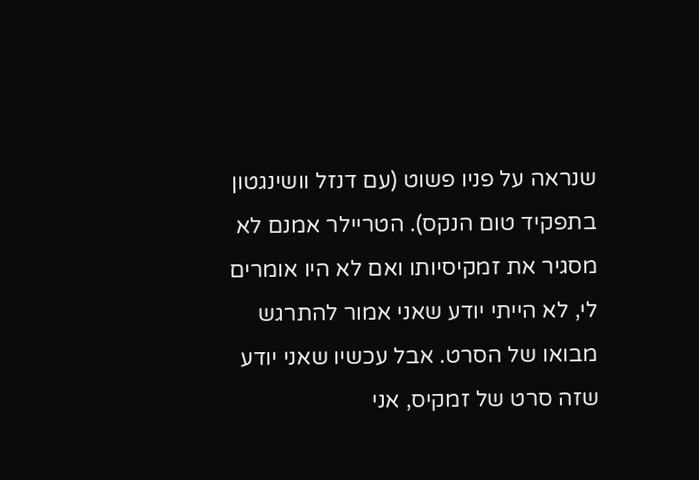שנראה על פניו פשוט (עם דנזל וושינגטון בתפקיד טום הנקס). הטריילר אמנם לא מסגיר את זמקיסיותו ואם לא היו אומרים לי, לא הייתי יודע שאני אמור להתרגש מבואו של הסרט. אבל עכשיו שאני יודע שזה סרט של זמקיס, אני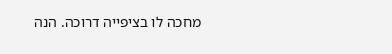מחכה לו בציפייה דרוכה. הנה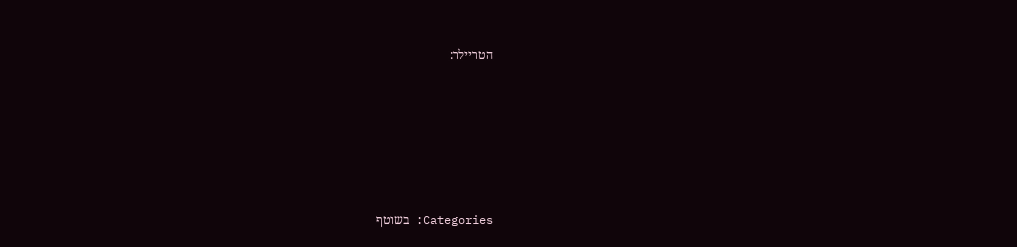הטריילר:








Categories: בשוטף